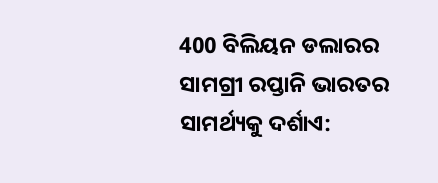400 ବିଲିୟନ ଡଲାରର ସାମଗ୍ରୀ ରପ୍ତାନି ଭାରତର ସାମର୍ଥ୍ୟକୁ ଦର୍ଶାଏ: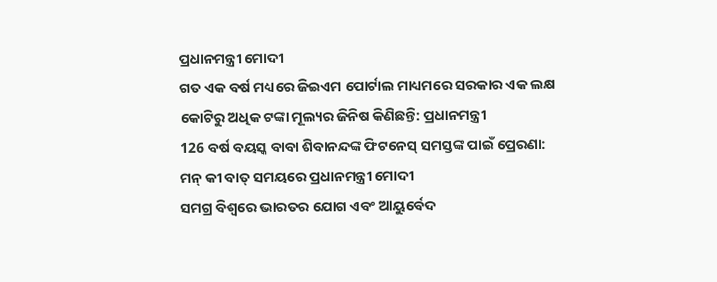ପ୍ରଧାନମନ୍ତ୍ରୀ ମୋଦୀ
ଗତ ଏକ ବର୍ଷ ମଧ୍ୟରେ ଜିଇଏମ ପୋର୍ଟାଲ ମାଧ୍ୟମରେ ସରକାର ଏକ ଲକ୍ଷ କୋଟିରୁ ଅଧିକ ଟଙ୍କା ମୂଲ୍ୟର ଜିନିଷ କିଣିଛନ୍ତି: ପ୍ରଧାନମନ୍ତ୍ରୀ
126 ବର୍ଷ ବୟସ୍କ ବାବା ଶିବାନନ୍ଦଙ୍କ ଫିଟନେସ୍ ସମସ୍ତଙ୍କ ପାଇଁ ପ୍ରେରଣା: ମନ୍ କୀ ବାତ୍ ସମୟରେ ପ୍ରଧାନମନ୍ତ୍ରୀ ମୋଦୀ
ସମଗ୍ର ବିଶ୍ୱରେ ଭାରତର ଯୋଗ ଏବଂ ଆୟୁର୍ବେଦ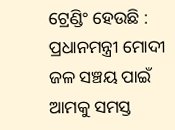ଟ୍ରେଣ୍ଡିଂ ହେଉଛି : ପ୍ରଧାନମନ୍ତ୍ରୀ ମୋଦୀ
ଜଳ ସଞ୍ଚୟ ପାଇଁ ଆମକୁ ସମସ୍ତ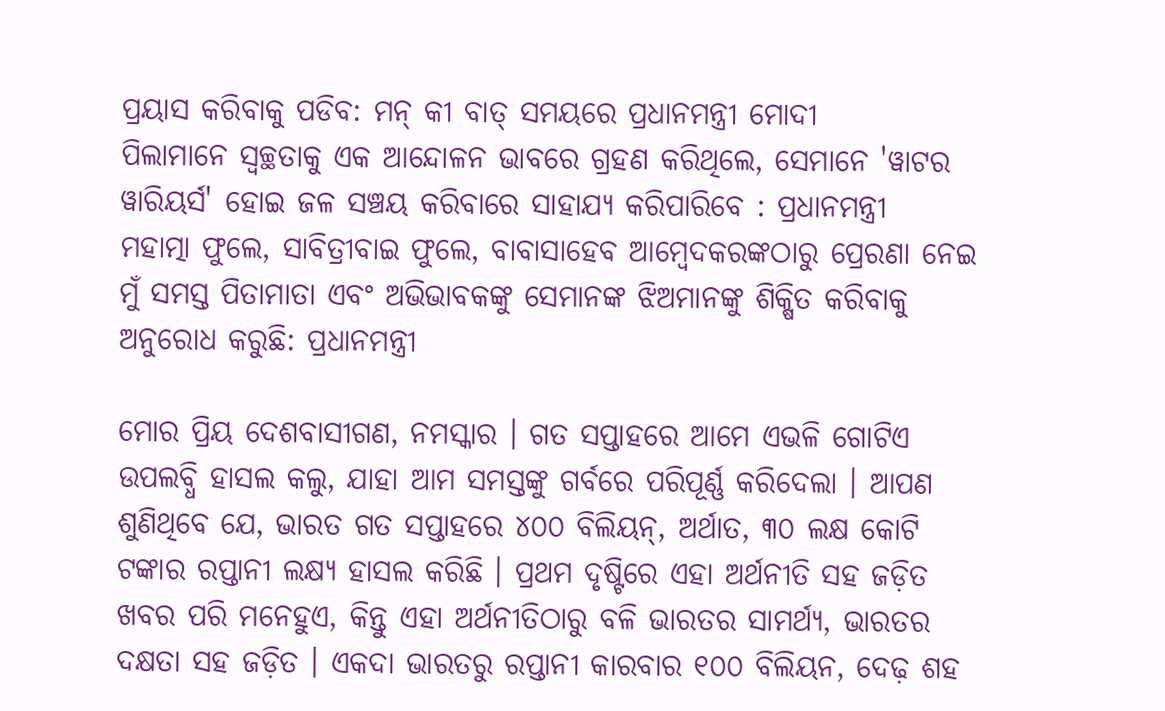ପ୍ରୟାସ କରିବାକୁ ପଡିବ: ମନ୍ କୀ ବାତ୍ ସମୟରେ ପ୍ରଧାନମନ୍ତ୍ରୀ ମୋଦୀ
ପିଲାମାନେ ସ୍ୱଚ୍ଛତାକୁ ଏକ ଆନ୍ଦୋଳନ ଭାବରେ ଗ୍ରହଣ କରିଥିଲେ, ସେମାନେ 'ୱାଟର ୱାରିୟର୍ସ' ହୋଇ ଜଳ ସଞ୍ଚୟ କରିବାରେ ସାହାଯ୍ୟ କରିପାରିବେ : ପ୍ରଧାନମନ୍ତ୍ରୀ
ମହାତ୍ମା ଫୁଲେ, ସାବିତ୍ରୀବାଇ ଫୁଲେ, ବାବାସାହେବ ଆମ୍ବେଦକରଙ୍କଠାରୁ ପ୍ରେରଣା ନେଇ ମୁଁ ସମସ୍ତ ପିତାମାତା ଏବଂ ଅଭିଭାବକଙ୍କୁ ସେମାନଙ୍କ ଝିଅମାନଙ୍କୁ ଶିକ୍ଷିତ କରିବାକୁ ଅନୁରୋଧ କରୁଛି: ପ୍ରଧାନମନ୍ତ୍ରୀ

ମୋର ପ୍ରିୟ ଦେଶବାସୀଗଣ, ନମସ୍କାର । ଗତ ସପ୍ତାହରେ ଆମେ ଏଭଳି ଗୋଟିଏ ଉପଲବ୍ଧି ହାସଲ କଲୁ, ଯାହା ଆମ ସମସ୍ତଙ୍କୁ ଗର୍ବରେ ପରିପୂର୍ଣ୍ଣ କରିଦେଲା । ଆପଣ ଶୁଣିଥିବେ ଯେ, ଭାରତ ଗତ ସପ୍ତାହରେ ୪୦୦ ବିଲିୟନ୍, ଅର୍ଥାତ, ୩୦ ଲକ୍ଷ କୋଟି ଟଙ୍କାର ରପ୍ତାନୀ ଲକ୍ଷ୍ୟ ହାସଲ କରିଛି । ପ୍ରଥମ ଦୃଷ୍ଟିରେ ଏହା ଅର୍ଥନୀତି ସହ ଜଡ଼ିତ ଖବର ପରି ମନେହୁଏ, କିନ୍ତୁ ଏହା ଅର୍ଥନୀତିଠାରୁ ବଳି ଭାରତର ସାମର୍ଥ୍ୟ, ଭାରତର ଦକ୍ଷତା ସହ ଜଡ଼ିତ । ଏକଦା ଭାରତରୁ ରପ୍ତାନୀ କାରବାର ୧୦୦ ବିଲିୟନ, ଦେଢ଼ ଶହ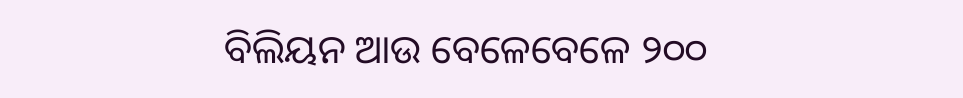ବିଲିୟନ ଆଉ ବେଳେବେଳେ ୨୦୦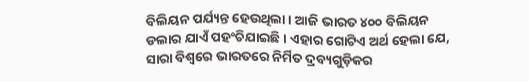ବିଲିୟନ ପର୍ଯ୍ୟନ୍ତ ହେଉଥିଲା । ଆଜି ଭାରତ ୪୦୦ ବିଲିୟନ ଡଲାର ଯାଏଁ ପହଂଚିଯାଇଛି । ଏହାର ଗୋଟିଏ ଅର୍ଥ ହେଲା ଯେ, ସାରା ବିଶ୍ୱରେ ଭାରତରେ ନିର୍ମିତ ଦ୍ରବ୍ୟଗୁଡ଼ିକର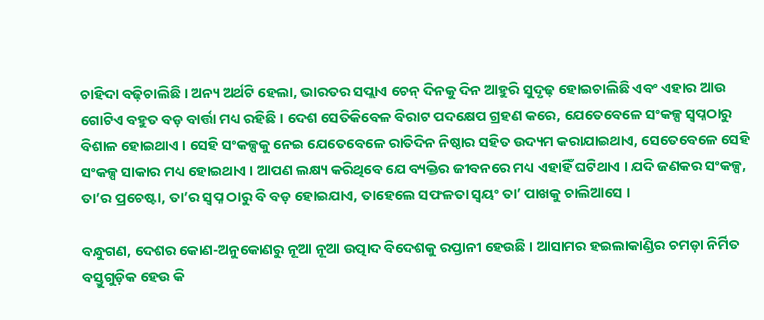ଚାହିଦା ବଢ଼ିଚାଲିଛି । ଅନ୍ୟ ଅର୍ଥଟି ହେଲା, ଭାରତର ସପ୍ଲାଏ ଚେନ୍ ଦିନକୁ ଦିନ ଆହୁରି ସୁଦୃଢ଼ ହୋଇଚାଲିଛି ଏବଂ ଏହାର ଆଉ ଗୋଟିଏ ବହୁତ ବଡ଼ ବାର୍ତ୍ତା ମଧ୍ୟ ରହିଛି । ଦେଶ ସେତିକିବେଳ ବିରାଟ ପଦକ୍ଷେପ ଗ୍ରହଣ କରେ, ଯେତେବେଳେ ସଂକଳ୍ପ ସ୍ୱପ୍ନଠାରୁ ବିଶାଳ ହୋଇଥାଏ । ସେହି ସଂକଳ୍ପକୁ ନେଇ ଯେତେବେଳେ ରାତିଦିନ ନିଷ୍ଠାର ସହିତ ଉଦ୍ୟମ କରାଯାଇଥାଏ, ସେତେବେଳେ ସେହି ସଂକଳ୍ପ ସାକାର ମଧ୍ୟ ହୋଇଥାଏ । ଆପଣ ଲକ୍ଷ୍ୟ କରିଥିବେ ଯେ ବ୍ୟକ୍ତିର ଜୀବନରେ ମଧ୍ୟ ଏହାହିଁ ଘଟିଥାଏ । ଯଦି ଜଣକର ସଂକଳ୍ପ, ତା’ର ପ୍ରଚେଷ୍ଟା, ତା’ର ସ୍ୱପ୍ନ ଠାରୁ ବି ବଡ଼ ହୋଇଯାଏ, ତାହେଲେ ସଫଳତା ସ୍ୱୟଂ ତା’ ପାଖକୁ ଚାଲିଆସେ ।

ବନ୍ଧୁଗଣ, ଦେଶର କୋଣ-ଅନୁକୋଣରୁ ନୂଆ ନୂଆ ଉତ୍ପାଦ ବିଦେଶକୁ ରପ୍ତାନୀ ହେଉଛି । ଆସାମର ହଇଲାକାଣ୍ଡିର ଚମଡ଼ା ନିର୍ମିତ ବସ୍ତୁଗୁଡ଼ିକ ହେଉ କି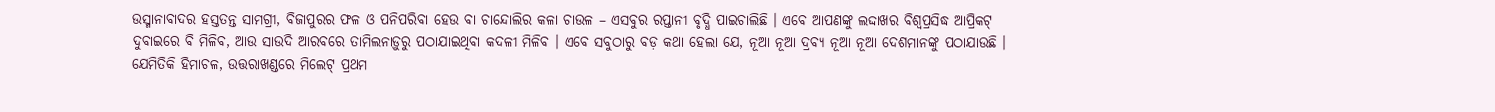ଉସ୍ମାନାବାଦର ହସ୍ତତନ୍ତ ସାମଗ୍ରୀ, ବିଜାପୁରର ଫଳ ଓ ପନିପରିବା ହେଉ ବା ଚାନ୍ଦୋଲିର କଳା ଚାଉଳ – ଏସବୁର ରପ୍ତାନୀ ବୃଦ୍ଧି ପାଇଚାଲିଛି । ଏବେ ଆପଣଙ୍କୁ ଲଦ୍ଦାଖର ବିଶ୍ୱପ୍ରସିଦ୍ଧ ଆପ୍ରିକଟ୍ ଦୁବାଇରେ ବି ମିଳିବ, ଆଉ ସାଉଦି ଆରବରେ ତାମିଲନାଡ଼ୁରୁ ପଠାଯାଇଥିବା କଦଳୀ ମିଳିବ । ଏବେ ସବୁଠାରୁ ବଡ଼ କଥା ହେଲା ଯେ, ନୂଆ ନୂଆ ଦ୍ରବ୍ୟ ନୂଆ ନୂଆ ଦେଶମାନଙ୍କୁ ପଠାଯାଉଛି । ଯେମିତିକି ହିମାଚଳ, ଉତ୍ତରାଖଣ୍ଡରେ ମିଲେଟ୍ ପ୍ରଥମ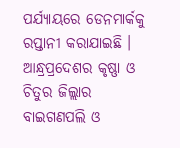ପର୍ଯ୍ୟାୟରେ ଡେନମାର୍କକୁ ରପ୍ତାନୀ କରାଯାଇଛି । ଆନ୍ଧ୍ରପ୍ରଦେଶର କୃଷ୍ଣା ଓ ଚିତୁର ଜିଲ୍ଲାର ବାଇଗଣପଲି ଓ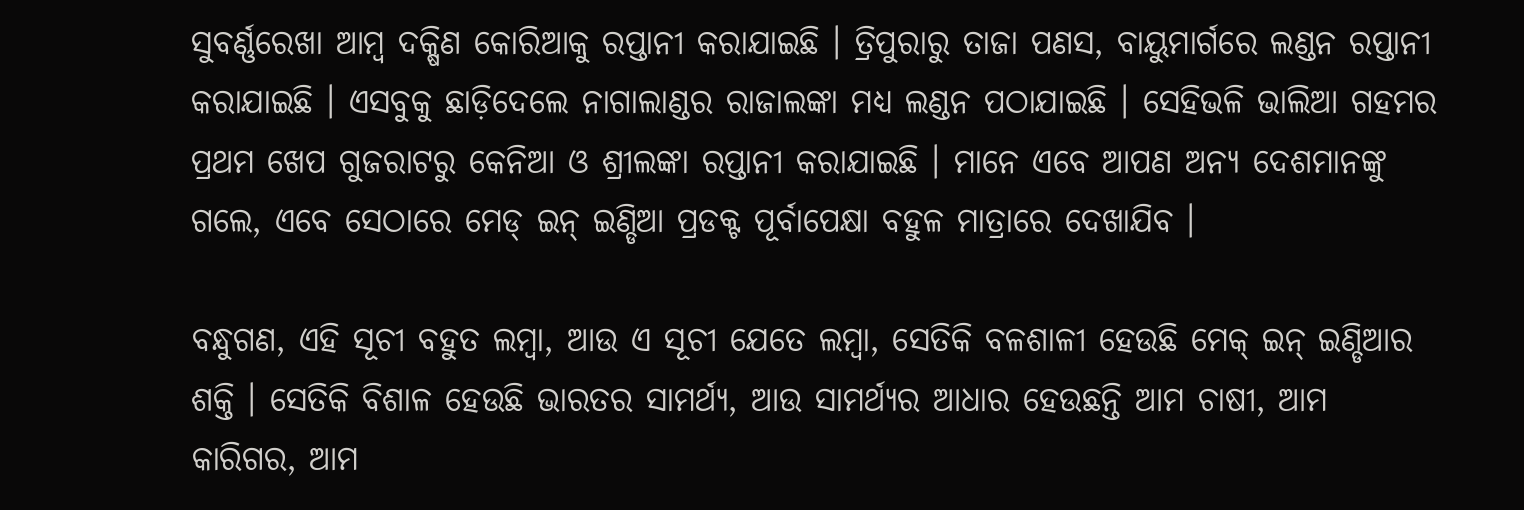ସୁବର୍ଣ୍ଣରେଖା ଆମ୍ବ ଦକ୍ଷିଣ କୋରିଆକୁ ରପ୍ତାନୀ କରାଯାଇଛି । ତ୍ରିପୁରାରୁ ତାଜା ପଣସ, ବାୟୁମାର୍ଗରେ ଲଣ୍ଡନ ରପ୍ତାନୀ କରାଯାଇଛି । ଏସବୁକୁ ଛାଡ଼ିଦେଲେ ନାଗାଲାଣ୍ଡର ରାଜାଲଙ୍କା ମଧ୍ୟ ଲଣ୍ଡନ ପଠାଯାଇଛି । ସେହିଭଳି ଭାଲିଆ ଗହମର ପ୍ରଥମ ଖେପ ଗୁଜରାଟରୁ କେନିଆ ଓ ଶ୍ରୀଲଙ୍କା ରପ୍ତାନୀ କରାଯାଇଛି । ମାନେ ଏବେ ଆପଣ ଅନ୍ୟ ଦେଶମାନଙ୍କୁ ଗଲେ, ଏବେ ସେଠାରେ ମେଡ୍ ଇନ୍ ଇଣ୍ଡିଆ ପ୍ରଡକ୍ଟ ପୂର୍ବାପେକ୍ଷା ବହୁଳ ମାତ୍ରାରେ ଦେଖାଯିବ ।

ବନ୍ଧୁଗଣ, ଏହି ସୂଚୀ ବହୁତ ଲମ୍ବା, ଆଉ ଏ ସୂଚୀ ଯେତେ ଲମ୍ବା, ସେତିକି ବଳଶାଳୀ ହେଉଛି ମେକ୍ ଇନ୍ ଇଣ୍ଡିଆର ଶକ୍ତି । ସେତିକି ବିଶାଳ ହେଉଛି ଭାରତର ସାମର୍ଥ୍ୟ, ଆଉ ସାମର୍ଥ୍ୟର ଆଧାର ହେଉଛନ୍ତି ଆମ ଚାଷୀ, ଆମ କାରିଗର, ଆମ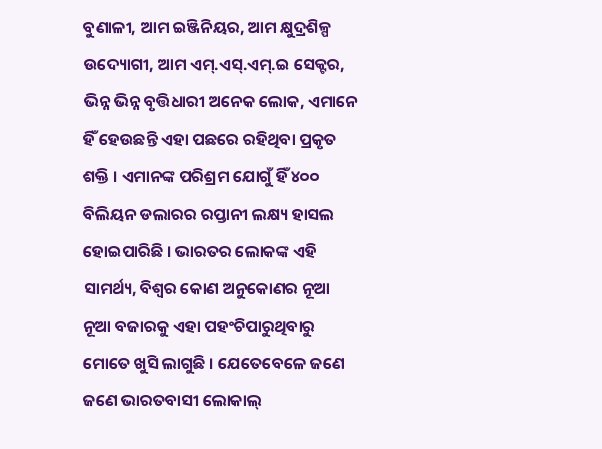ବୁଣାଳୀ, ଆମ ଇଞ୍ଜିନିୟର, ଆମ କ୍ଷୁଦ୍ରଶିଳ୍ପ ଉଦ୍ୟୋଗୀ, ଆମ ଏମ୍.ଏସ୍.ଏମ୍.ଇ ସେକ୍ଟର, ଭିନ୍ନ ଭିନ୍ନ ବୃତ୍ତିଧାରୀ ଅନେକ ଲୋକ, ଏମାନେ ହିଁ ହେଉଛନ୍ତି ଏହା ପଛରେ ରହିଥିବା ପ୍ରକୃତ ଶକ୍ତି । ଏମାନଙ୍କ ପରିଶ୍ରମ ଯୋଗୁଁ ହିଁ ୪୦୦ ବିଲିୟନ ଡଲାରର ରପ୍ତାନୀ ଲକ୍ଷ୍ୟ ହାସଲ ହୋଇପାରିଛି । ଭାରତର ଲୋକଙ୍କ ଏହି ସାମର୍ଥ୍ୟ, ବିଶ୍ୱର କୋଣ ଅନୁକୋଣର ନୂଆ ନୂଆ ବଜାରକୁ ଏହା ପହଂଚିପାରୁଥିବାରୁ ମୋତେ ଖୁସି ଲାଗୁଛି । ଯେତେବେଳେ ଜଣେ ଜଣେ ଭାରତବାସୀ ଲୋକାଲ୍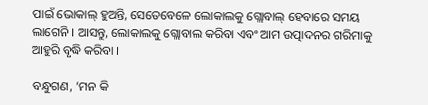ପାଇଁ ଭୋକାଲ୍ ହୁଅନ୍ତି, ସେତେବେଳେ ଲୋକାଲକୁ ଗ୍ଲୋବାଲ୍ ହେବାରେ ସମୟ ଲାଗେନି । ଆସନ୍ତୁ, ଲୋକାଲକୁ ଗ୍ଲୋବାଲ କରିବା ଏବଂ ଆମ ଉତ୍ପାଦନର ଗରିମାକୁ ଆହୁରି ବୃଦ୍ଧି କରିବା ।

ବନ୍ଧୁଗଣ, ‘ମନ କି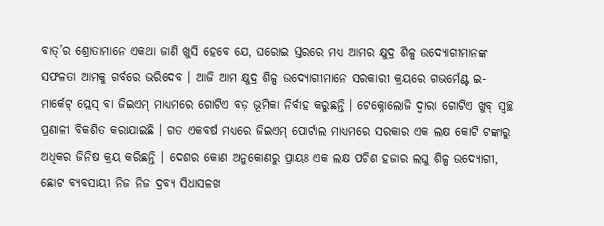ବାତ୍’ର ଶ୍ରୋତାମାନେ ଏକଥା ଜାଣି ଖୁସି ହେବେ ଯେ, ଘରୋଇ ସ୍ତରରେ ମଧ୍ୟ ଆମର କ୍ଷୁଦ୍ର ଶିଳ୍ପ ଉଦ୍ୟୋଗୀମାନଙ୍କ ସଫଳତା ଆମକୁ ଗର୍ବରେ ଭରିଦେବ । ଆଜି ଆମ କ୍ଷୁଦ୍ର ଶିଳ୍ପ ଉଦ୍ୟୋଗୀମାନେ ସରକାରୀ କ୍ରୟରେ ଗଭର୍ମେଣ୍ଟ ଇ-ମାର୍କେଟ୍ ପ୍ଲେସ୍ ବା ଜିଇଏମ୍ ମାଧ୍ୟମରେ ଗୋଟିଏ ବଡ଼ ଭୂମିକା ନିର୍ବାହ କରୁଛନ୍ତି । ଟେକ୍ନୋଲୋଜି ଦ୍ୱାରା ଗୋଟିଏ ଖୁବ୍ ସ୍ୱଚ୍ଛ ପ୍ରଣାଳୀ ବିକଶିତ କରାଯାଇଛି । ଗତ ଏକବର୍ଷ ମଧ୍ୟରେ ଜିଇଏମ୍ ପୋର୍ଟାଲ ମାଧ୍ୟମରେ ସରକାର ଏକ ଲକ୍ଷ କୋଟି ଟଙ୍କାରୁ ଅଧିକର ଜିନିଷ କ୍ରୟ କରିଛନ୍ତି । ଦେଶର କୋଣ ଅନୁକୋଣରୁ ପ୍ରାୟଃ ଏକ ଲକ୍ଷ ପଚିଶ ହଜାର ଲଘୁ ଶିଳ୍ପ ଉଦ୍ୟୋଗୀ, ଛୋଟ ବ୍ୟବସାୟୀ ନିଜ ନିଜ ଦ୍ରବ୍ୟ ସିଧାସଳଖ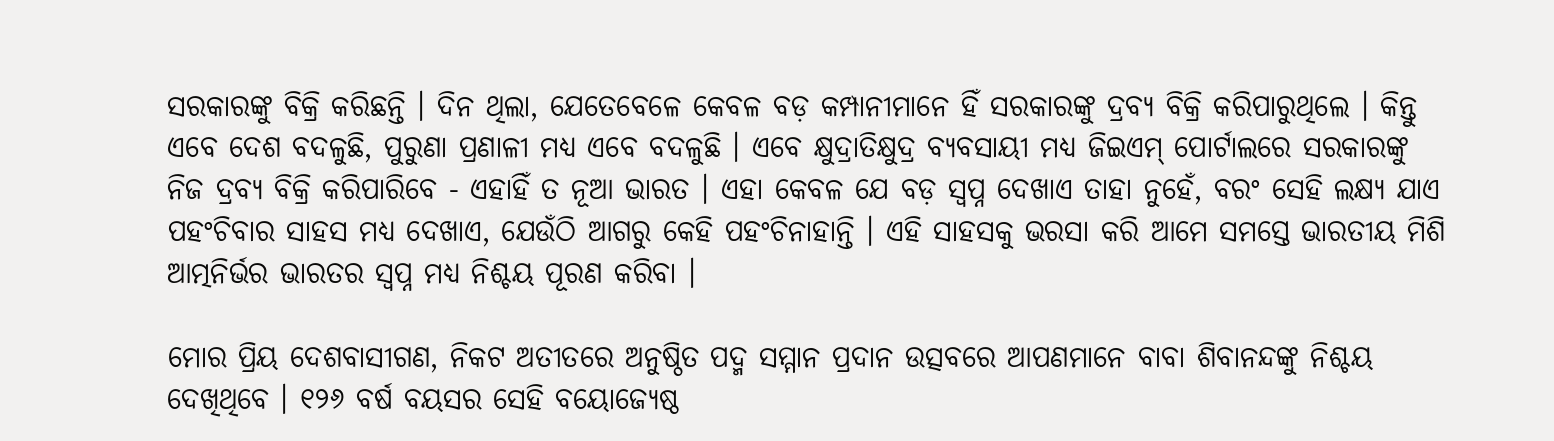ସରକାରଙ୍କୁ ବିକ୍ରି କରିଛନ୍ତି । ଦିନ ଥିଲା, ଯେତେବେଳେ କେବଳ ବଡ଼ କମ୍ପାନୀମାନେ ହିଁ ସରକାରଙ୍କୁ ଦ୍ରବ୍ୟ ବିକ୍ରି କରିପାରୁଥିଲେ । କିନ୍ତୁ ଏବେ ଦେଶ ବଦଳୁଛି, ପୁରୁଣା ପ୍ରଣାଳୀ ମଧ୍ୟ ଏବେ ବଦଳୁଛି । ଏବେ କ୍ଷୁଦ୍ରାତିକ୍ଷୁଦ୍ର ବ୍ୟବସାୟୀ ମଧ୍ୟ ଜିଇଏମ୍ ପୋର୍ଟାଲରେ ସରକାରଙ୍କୁ ନିଜ ଦ୍ରବ୍ୟ ବିକ୍ରି କରିପାରିବେ - ଏହାହିଁ ତ ନୂଆ ଭାରତ । ଏହା କେବଳ ଯେ ବଡ଼ ସ୍ୱପ୍ନ ଦେଖାଏ ତାହା ନୁହେଁ, ବରଂ ସେହି ଲକ୍ଷ୍ୟ ଯାଏ ପହଂଚିବାର ସାହସ ମଧ୍ୟ ଦେଖାଏ, ଯେଉଁଠି ଆଗରୁ କେହି ପହଂଚିନାହାନ୍ତି । ଏହି ସାହସକୁ ଭରସା କରି ଆମେ ସମସ୍ତେ ଭାରତୀୟ ମିଶି ଆତ୍ମନିର୍ଭର ଭାରତର ସ୍ୱପ୍ନ ମଧ୍ୟ ନିଶ୍ଚୟ ପୂରଣ କରିବା ।

ମୋର ପ୍ରିୟ ଦେଶବାସୀଗଣ, ନିକଟ ଅତୀତରେ ଅନୁଷ୍ଠିତ ପଦ୍ମ ସମ୍ମାନ ପ୍ରଦାନ ଉତ୍ସବରେ ଆପଣମାନେ ବାବା ଶିବାନନ୍ଦଙ୍କୁ ନିଶ୍ଚୟ ଦେଖିଥିବେ । ୧୨୬ ବର୍ଷ ବୟସର ସେହି ବୟୋଜ୍ୟେଷ୍ଠ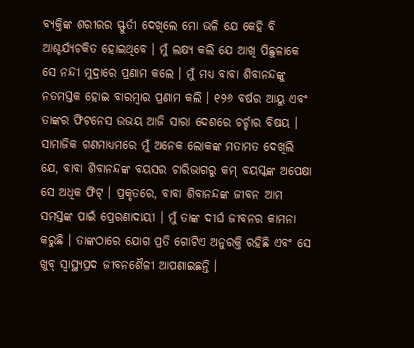ବ୍ୟକ୍ତିଙ୍କ ଶରୀରର ସ୍ଫୁର୍ତୀ ଦେଖିଲେ ମୋ ଭଳି ଯେ କେହି ବି ଆଶ୍ଚର୍ଯ୍ୟଚକିତ ହୋଇଥିବେ । ମୁଁ ଲକ୍ଷ୍ୟ କଲି ଯେ ଆଖି ପିଛୁଳାକେ ସେ ନନ୍ଦୀ ମୁଦ୍ରାରେ ପ୍ରଣାମ କଲେ । ମୁଁ ମଧ୍ୟ ବାବା ଶିବାନନ୍ଦଙ୍କୁ ନତମସ୍ତକ ହୋଇ ବାରମ୍ବାର ପ୍ରଣାମ କଲି । ୧୨୬ ବର୍ଷର ଆୟୁ ଏବଂ ତାଙ୍କର ଫିଟନେସ ଉଭୟ ଆଜି ସାରା ଦେଶରେ ଚର୍ଚ୍ଚାର ବିଷୟ । ସାମାଜିକ ଗଣମାଧ୍ୟମରେ ମୁଁ ଅନେକ ଲୋକଙ୍କ ମତାମତ ଦେଖିଲି ଯେ, ବାବା ଶିବାନନ୍ଦଙ୍କ ବୟସର ଚାରିଭାଗରୁ କମ୍ ବୟସ୍କଙ୍କ ଅପେକ୍ଷା ସେ ଅଧିକ ଫିଟ୍ । ପ୍ରକୃତରେ, ବାବା ଶିବାନନ୍ଦଙ୍କ ଜୀବନ ଆମ ସମସ୍ତଙ୍କ ପାଇଁ ପ୍ରେରଣାଦାୟୀ । ମୁଁ ତାଙ୍କ ଦୀର୍ଘ ଜୀବନର କାମନା କରୁଛି । ତାଙ୍କଠାରେ ଯୋଗ ପ୍ରତି ଗୋଟିଏ ଅନୁରକ୍ତି ରହିଛି ଏବଂ ସେ ଖୁବ୍ ସ୍ୱାସ୍ଥ୍ୟପ୍ରଦ ଜୀବନଶୈଳୀ ଆପଣାଇଛନ୍ତି ।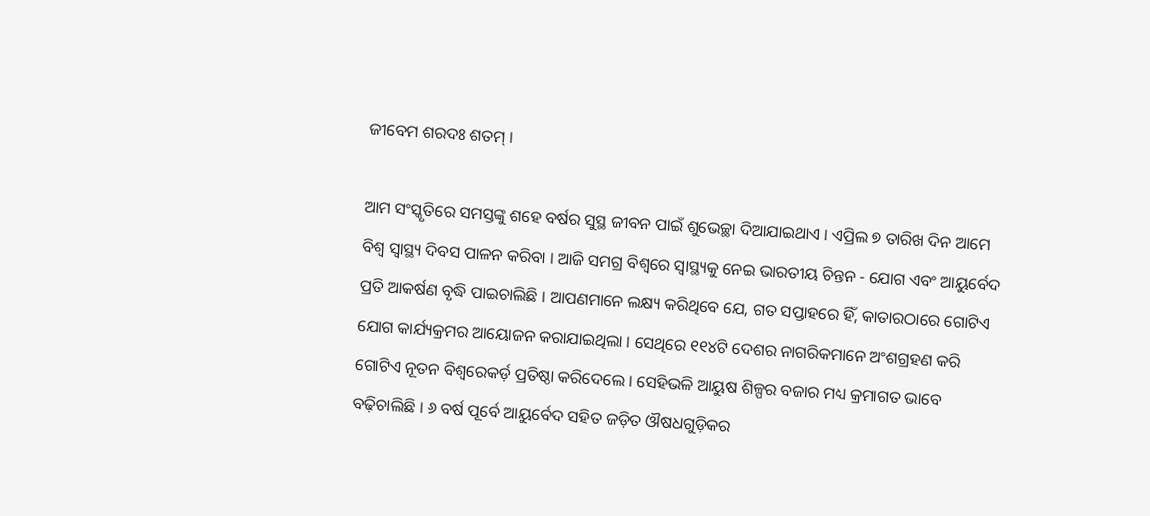ଜୀବେମ ଶରଦଃ ଶତମ୍ ।

ଆମ ସଂସ୍କୃତିରେ ସମସ୍ତଙ୍କୁ ଶହେ ବର୍ଷର ସୁସ୍ଥ ଜୀବନ ପାଇଁ ଶୁଭେଚ୍ଛା ଦିଆଯାଇଥାଏ । ଏପ୍ରିଲ ୭ ତାରିଖ ଦିନ ଆମେ ବିଶ୍ୱ ସ୍ୱାସ୍ଥ୍ୟ ଦିବସ ପାଳନ କରିବା । ଆଜି ସମଗ୍ର ବିଶ୍ୱରେ ସ୍ୱାସ୍ଥ୍ୟକୁ ନେଇ ଭାରତୀୟ ଚିନ୍ତନ - ଯୋଗ ଏବଂ ଆୟୁର୍ବେଦ ପ୍ରତି ଆକର୍ଷଣ ବୃଦ୍ଧି ପାଇଚାଲିଛି । ଆପଣମାନେ ଲକ୍ଷ୍ୟ କରିଥିବେ ଯେ, ଗତ ସପ୍ତାହରେ ହିଁ, କାତାରଠାରେ ଗୋଟିଏ ଯୋଗ କାର୍ଯ୍ୟକ୍ରମର ଆୟୋଜନ କରାଯାଇଥିଲା । ସେଥିରେ ୧୧୪ଟି ଦେଶର ନାଗରିକମାନେ ଅଂଶଗ୍ରହଣ କରି ଗୋଟିଏ ନୂତନ ବିଶ୍ୱରେକର୍ଡ଼ ପ୍ରତିଷ୍ଠା କରିଦେଲେ । ସେହିଭଳି ଆୟୁଷ ଶିଳ୍ପର ବଜାର ମଧ୍ୟ କ୍ରମାଗତ ଭାବେ ବଢ଼ିଚାଲିଛି । ୬ ବର୍ଷ ପୂର୍ବେ ଆୟୁର୍ବେଦ ସହିତ ଜଡ଼ିତ ଔଷଧଗୁଡ଼ିକର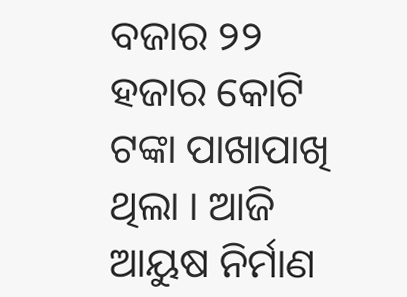ବଜାର ୨୨ ହଜାର କୋଟି ଟଙ୍କା ପାଖାପାଖି ଥିଲା । ଆଜି ଆୟୁଷ ନିର୍ମାଣ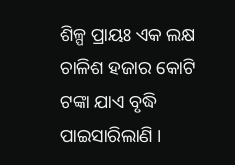ଶିଳ୍ପ ପ୍ରାୟଃ ଏକ ଲକ୍ଷ ଚାଳିଶ ହଜାର କୋଟି ଟଙ୍କା ଯାଏ ବୃଦ୍ଧି ପାଇସାରିଲାଣି ।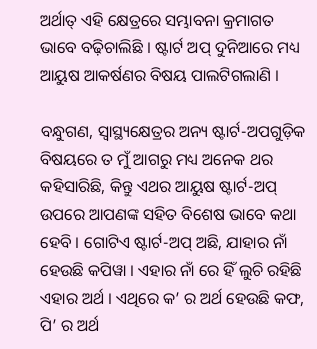ଅର୍ଥାତ୍ ଏହି କ୍ଷେତ୍ରରେ ସମ୍ଭାବନା କ୍ରମାଗତ ଭାବେ ବଢ଼ିଚାଲିଛି । ଷ୍ଟାର୍ଟ ଅପ୍ ଦୁନିଆରେ ମଧ୍ୟ ଆୟୁଷ ଆକର୍ଷଣର ବିଷୟ ପାଲଟିଗଲାଣି ।

ବନ୍ଧୁଗଣ, ସ୍ୱାସ୍ଥ୍ୟକ୍ଷେତ୍ରର ଅନ୍ୟ ଷ୍ଟାର୍ଟ-ଅପଗୁଡ଼ିକ ବିଷୟରେ ତ ମୁଁ ଆଗରୁ ମଧ୍ୟ ଅନେକ ଥର କହିସାରିଛି, କିନ୍ତୁ ଏଥର ଆୟୁଷ ଷ୍ଟାର୍ଟ-ଅପ୍ ଉପରେ ଆପଣଙ୍କ ସହିତ ବିଶେଷ ଭାବେ କଥା ହେବି । ଗୋଟିଏ ଷ୍ଟାର୍ଟ-ଅପ୍ ଅଛି, ଯାହାର ନାଁ ହେଉଛି କପିୱା । ଏହାର ନାଁ ରେ ହିଁ ଲୁଚି ରହିଛି ଏହାର ଅର୍ଥ । ଏଥିରେ କ’ ର ଅର୍ଥ ହେଉଛି କଫ, ପି’ ର ଅର୍ଥ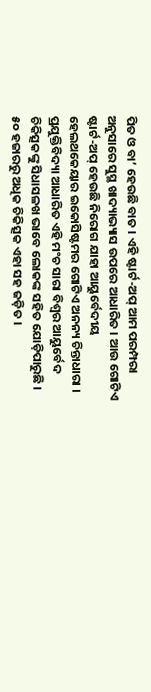ପିତ ଓ ବା’ ହେଉଛି ବାତ । ଏହି ଷ୍ଟାର୍ଟ-ଅପ୍ ଆମ ପରମ୍ପରା ଅନୁସାରେ ସୁସ୍ଥ ଖାଦ୍ୟାଭ୍ୟାସ ଉପରେ ଆଧାରିତ । ଆଉ ଗୋଟିଏ ଷ୍ଟାର୍ଟ-ଅପ୍ ହେଉଛି ନିରୋଗ ଯାହା ଆୟୁର୍ବେଦୀୟ ହେଲଥକେୟାର ଇକୋସିଷ୍ଟମର ଗୋଟିଏ ଅନନ୍ୟ ଚିନ୍ତାଧାରା । ପ୍ରଯୁକ୍ତିବିଦ୍ୟା ଆଧାରିତ ଏହି ମଂଚ ସାରା ବିଶ୍ୱର ଆୟୁର୍ବେଦ ଚିକିତ୍ସକଙ୍କୁ ସିଧାସଳଖ ଭାବେ ଲୋକଙ୍କ ସହିତ ଯୋଡ଼ିପାରୁଛି । ୫୦ ହଜାରରୁ ଅଧିକ ଚିକିତ୍ସକ ଏହା ସହ ଜଡ଼ିତ ।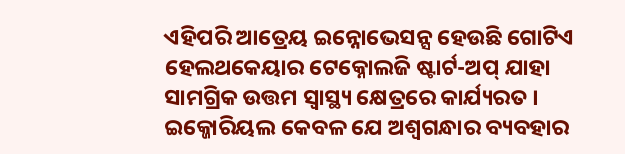ଏହିପରି ଆତ୍ରେୟ ଇନ୍ନୋଭେସନ୍ସ ହେଉଛି ଗୋଟିଏ ହେଲଥକେୟାର ଟେକ୍ନୋଲଜି ଷ୍ଟାର୍ଟ-ଅପ୍ ଯାହା ସାମଗ୍ରିକ ଉତ୍ତମ ସ୍ୱାସ୍ଥ୍ୟ କ୍ଷେତ୍ରରେ କାର୍ଯ୍ୟରତ । ଇକ୍ଜୋରିୟଲ କେବଳ ଯେ ଅଶ୍ୱଗନ୍ଧାର ବ୍ୟବହାର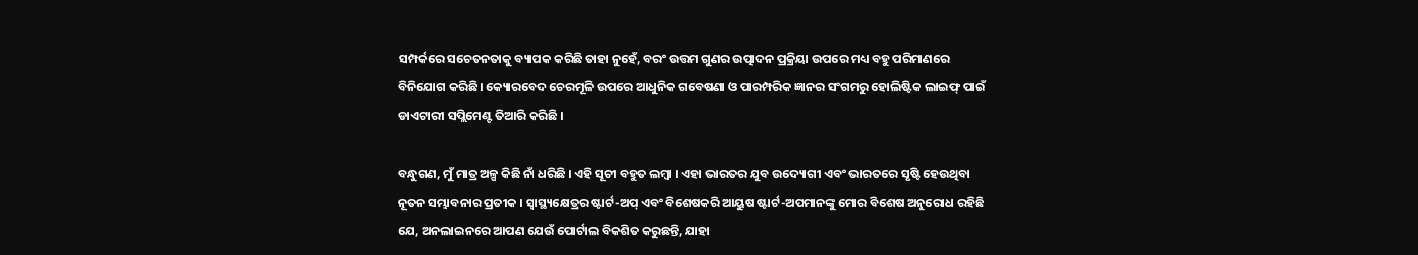ସମ୍ପର୍କରେ ସଚେତନତାକୁ ବ୍ୟାପକ କରିଛି ତାହା ନୁହେଁ, ବରଂ ଉତ୍ତମ ଗୁଣର ଉତ୍ପାଦନ ପ୍ରକ୍ରିୟା ଉପରେ ମଧ୍ୟ ବହୁ ପରିମାଣରେ ବିନିଯୋଗ କରିଛି । କ୍ୟୋରବେଦ ଚେରମୂଳି ଉପରେ ଆଧୁନିକ ଗବେଷଣା ଓ ପାରମ୍ପରିକ ଜ୍ଞାନର ସଂଗମରୁ ହୋଲିଷ୍ଟିକ ଲାଇଫ୍ ପାଇଁ ଡାଏଟାରୀ ସପ୍ଲିମେଣ୍ଟ ତିଆରି କରିଛି ।

ବନ୍ଧୁଗଣ, ମୁଁ ମାତ୍ର ଅଳ୍ପ କିଛି ନାଁ ଧରିଛି । ଏହି ସୂଚୀ ବହୁତ ଲମ୍ବା । ଏହା ଭାରତର ଯୁବ ଉଦ୍ୟୋଗୀ ଏବଂ ଭାରତରେ ସୃଷ୍ଟି ହେଉଥିବା ନୂତନ ସମ୍ଭାବନାର ପ୍ରତୀକ । ସ୍ୱାସ୍ଥ୍ୟକ୍ଷେତ୍ରର ଷ୍ଟାର୍ଟ-ଅପ୍ ଏବଂ ବିଶେଷକରି ଆୟୁଷ ଷ୍ଟାର୍ଟ-ଅପମାନଙ୍କୁ ମୋର ବିଶେଷ ଅନୁରୋଧ ରହିଛି ଯେ, ଅନଲାଇନରେ ଆପଣ ଯେଉଁ ପୋର୍ଟାଲ ବିକଶିତ କରୁଛନ୍ତି, ଯାହା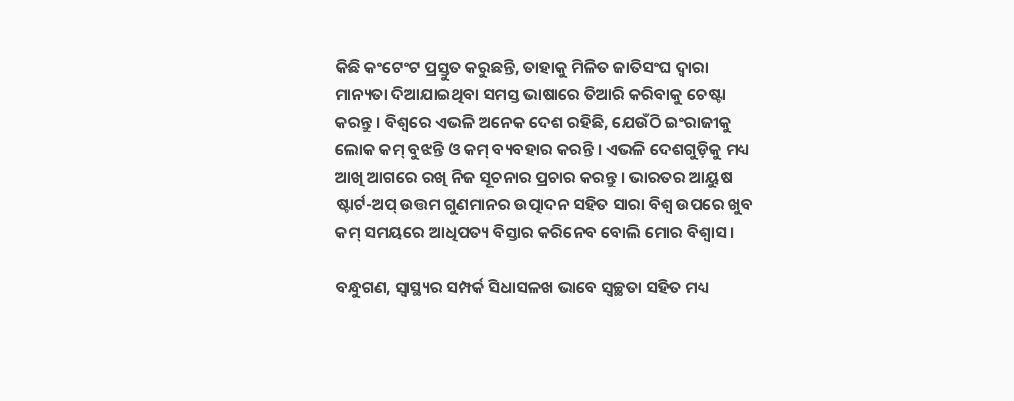କିଛି କଂଟେଂଟ ପ୍ରସ୍ତୁତ କରୁଛନ୍ତି, ତାହାକୁ ମିଳିତ ଜାତିସଂଘ ଦ୍ୱାରା ମାନ୍ୟତା ଦିଆଯାଇଥିବା ସମସ୍ତ ଭାଷାରେ ତିଆରି କରିବାକୁ ଚେଷ୍ଟା କରନ୍ତୁ । ବିଶ୍ୱରେ ଏଭଳି ଅନେକ ଦେଶ ରହିଛି, ଯେଉଁଠି ଇଂରାଜୀକୁ ଲୋକ କମ୍ ବୁଝନ୍ତି ଓ କମ୍ ବ୍ୟବହାର କରନ୍ତି । ଏଭଳି ଦେଶଗୁଡ଼ିକୁ ମଧ୍ୟ ଆଖି ଆଗରେ ରଖି ନିଜ ସୂଚନାର ପ୍ରଚାର କରନ୍ତୁ । ଭାରତର ଆୟୁଷ ଷ୍ଟାର୍ଟ-ଅପ୍ ଉତ୍ତମ ଗୁଣମାନର ଉତ୍ପାଦନ ସହିତ ସାରା ବିଶ୍ୱ ଉପରେ ଖୁବ କମ୍ ସମୟରେ ଆଧିପତ୍ୟ ବିସ୍ତାର କରିନେବ ବୋଲି ମୋର ବିଶ୍ୱାସ ।

ବନ୍ଧୁଗଣ, ସ୍ୱାସ୍ଥ୍ୟର ସମ୍ପର୍କ ସିଧାସଳଖ ଭାବେ ସ୍ୱଚ୍ଛତା ସହିତ ମଧ୍ୟ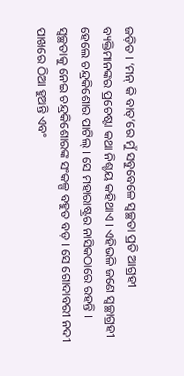ଜଡ଼ିତ । ‘ମନ୍ କି ବାତ୍’ରେ ମୁଁ ସବୁବେଳେ ସ୍ୱଚ୍ଛତା ପ୍ରତି ଆଗ୍ରହୀ ବ୍ୟକ୍ତିମାନଙ୍କର ପ୍ରଚେଷ୍ଟା କଥା ନିଶ୍ଚୟ କହିଥାଏ । ଏହିଭଳି ଜଣେ ସ୍ୱଚ୍ଛାଗ୍ରହୀ ହେଲେ ଚନ୍ଦ୍ରକିଶୋର ପାଟିଲ୍ । ସେ ମହାରାଷ୍ଟ୍ରର ନାସିକଠାରେ ରହନ୍ତି । ସ୍ୱଚ୍ଛତାକୁ ନେଇ ଚନ୍ଦ୍ରକିଶୋରଙ୍କ ସଂକଳ୍ପ ବହୁତ ବଡ଼ । ସେ ଗୋଦାବରୀ ନଦୀ ପାଖରେ ଠିଆ ହୁଅନ୍ତି ଏବଂ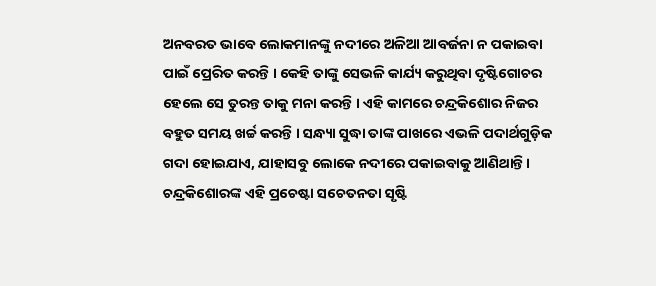ଅନବରତ ଭାବେ ଲୋକମାନଙ୍କୁ ନଦୀରେ ଅଳିଆ ଆବର୍ଜନା ନ ପକାଇବା ପାଇଁ ପ୍ରେରିତ କରନ୍ତି । କେହି ତାଙ୍କୁ ସେଭଳି କାର୍ଯ୍ୟ କରୁଥିବା ଦୃଷ୍ଟିଗୋଚର ହେଲେ ସେ ତୁରନ୍ତ ତାକୁ ମନା କରନ୍ତି । ଏହି କାମରେ ଚନ୍ଦ୍ରକିଶୋର ନିଜର ବହୁତ ସମୟ ଖର୍ଚ୍ଚ କରନ୍ତି । ସନ୍ଧ୍ୟା ସୁଦ୍ଧା ତାଙ୍କ ପାଖରେ ଏଭଳି ପଦାର୍ଥଗୁଡ଼ିକ ଗଦା ହୋଇଯାଏ, ଯାହାସବୁ ଲୋକେ ନଦୀରେ ପକାଇବାକୁ ଆଣିଥାନ୍ତି । ଚନ୍ଦ୍ରକିଶୋରଙ୍କ ଏହି ପ୍ରଚେଷ୍ଟା ସଚେତନତା ସୃଷ୍ଟି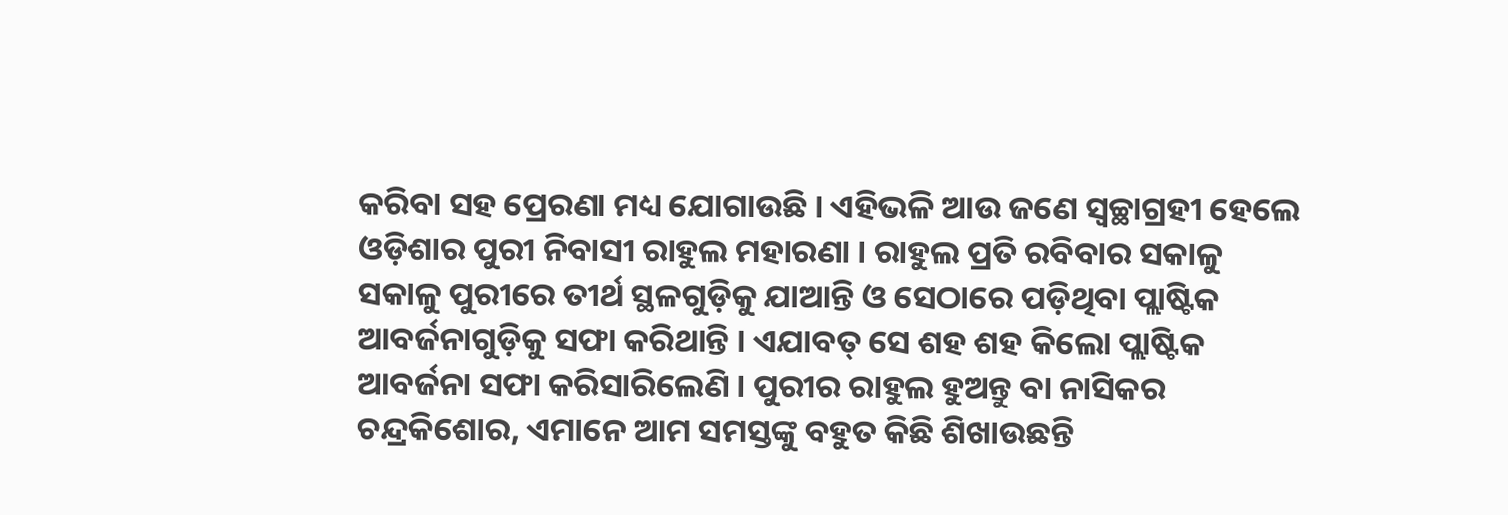କରିବା ସହ ପ୍ରେରଣା ମଧ୍ୟ ଯୋଗାଉଛି । ଏହିଭଳି ଆଉ ଜଣେ ସ୍ୱଚ୍ଛାଗ୍ରହୀ ହେଲେ ଓଡ଼ିଶାର ପୁରୀ ନିବାସୀ ରାହୁଲ ମହାରଣା । ରାହୁଲ ପ୍ରତି ରବିବାର ସକାଳୁ ସକାଳୁ ପୁରୀରେ ତୀର୍ଥ ସ୍ଥଳଗୁଡ଼ିକୁ ଯାଆନ୍ତି ଓ ସେଠାରେ ପଡ଼ିଥିବା ପ୍ଲାଷ୍ଟିକ ଆବର୍ଜନାଗୁଡ଼ିକୁ ସଫା କରିଥାନ୍ତି । ଏଯାବତ୍ ସେ ଶହ ଶହ କିଲୋ ପ୍ଲାଷ୍ଟିକ ଆବର୍ଜନା ସଫା କରିସାରିଲେଣି । ପୁରୀର ରାହୁଲ ହୁଅନ୍ତୁ ବା ନାସିକର ଚନ୍ଦ୍ରକିଶୋର, ଏମାନେ ଆମ ସମସ୍ତଙ୍କୁ ବହୁତ କିଛି ଶିଖାଉଛନ୍ତି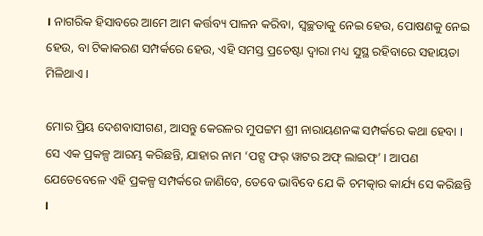। ନାଗରିକ ହିସାବରେ ଆମେ ଆମ କର୍ତ୍ତବ୍ୟ ପାଳନ କରିବା, ସ୍ୱଚ୍ଛତାକୁ ନେଇ ହେଉ, ପୋଷଣକୁ ନେଇ ହେଉ, ବା ଟିକାକରଣ ସମ୍ପର୍କରେ ହେଉ, ଏହି ସମସ୍ତ ପ୍ରଚେଷ୍ଟା ଦ୍ୱାରା ମଧ୍ୟ ସୁସ୍ଥ ରହିବାରେ ସହାୟତା ମିଳିଥାଏ ।

ମୋର ପ୍ରିୟ ଦେଶବାସୀଗଣ, ଆସନ୍ତୁ କେରଳର ମୁପଟ୍ଟମ ଶ୍ରୀ ନାରାୟଣନଙ୍କ ସମ୍ପର୍କରେ କଥା ହେବା । ସେ ଏକ ପ୍ରକଳ୍ପ ଆରମ୍ଭ କରିଛନ୍ତି, ଯାହାର ନାମ ‘ପଟ୍ସ ଫର୍ ୱାଟର ଅଫ୍ ଲାଇଫ୍’ । ଆପଣ ଯେତେବେଳେ ଏହି ପ୍ରକଳ୍ପ ସମ୍ପର୍କରେ ଜାଣିବେ, ତେବେ ଭାବିବେ ଯେ କି ଚମତ୍କାର କାର୍ଯ୍ୟ ସେ କରିଛନ୍ତି ।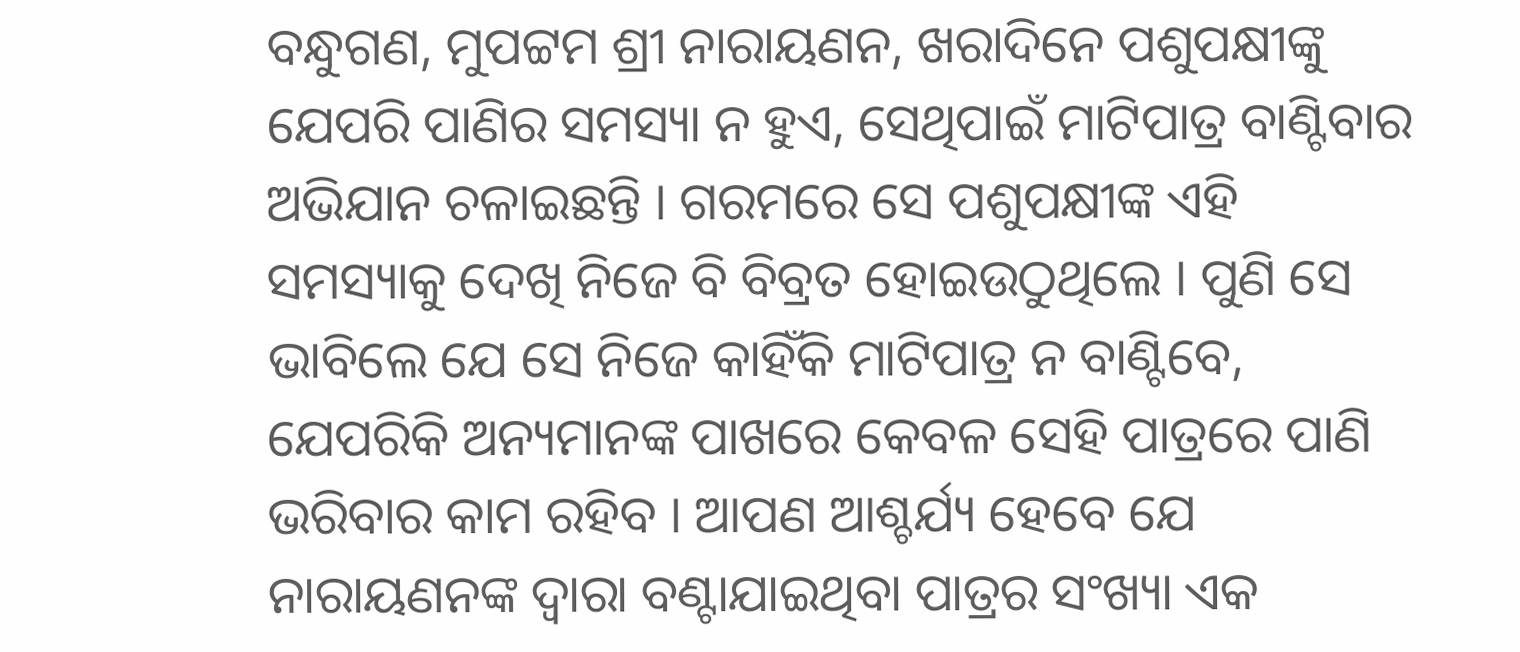ବନ୍ଧୁଗଣ, ମୁପଟ୍ଟମ ଶ୍ରୀ ନାରାୟଣନ, ଖରାଦିନେ ପଶୁପକ୍ଷୀଙ୍କୁ ଯେପରି ପାଣିର ସମସ୍ୟା ନ ହୁଏ, ସେଥିପାଇଁ ମାଟିପାତ୍ର ବାଣ୍ଟିବାର ଅଭିଯାନ ଚଳାଇଛନ୍ତି । ଗରମରେ ସେ ପଶୁପକ୍ଷୀଙ୍କ ଏହି ସମସ୍ୟାକୁ ଦେଖି ନିଜେ ବି ବିବ୍ରତ ହୋଇଉଠୁଥିଲେ । ପୁଣି ସେ ଭାବିଲେ ଯେ ସେ ନିଜେ କାହିଁକି ମାଟିପାତ୍ର ନ ବାଣ୍ଟିବେ, ଯେପରିକି ଅନ୍ୟମାନଙ୍କ ପାଖରେ କେବଳ ସେହି ପାତ୍ରରେ ପାଣି ଭରିବାର କାମ ରହିବ । ଆପଣ ଆଶ୍ଚର୍ଯ୍ୟ ହେବେ ଯେ ନାରାୟଣନଙ୍କ ଦ୍ୱାରା ବଣ୍ଟାଯାଇଥିବା ପାତ୍ରର ସଂଖ୍ୟା ଏକ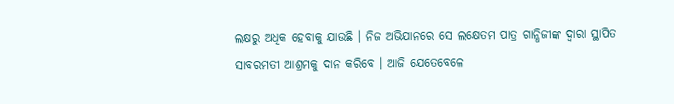ଲକ୍ଷରୁ ଅଧିକ ହେବାକୁ ଯାଉଛି । ନିଜ ଅଭିଯାନରେ ସେ ଲକ୍ଷେତମ ପାତ୍ର ଗାନ୍ଧିଜୀଙ୍କ ଦ୍ୱାରା ସ୍ଥାପିତ ସାବରମତୀ ଆଶ୍ରମକୁ ଦାନ କରିବେ । ଆଜି ଯେତେବେଳେ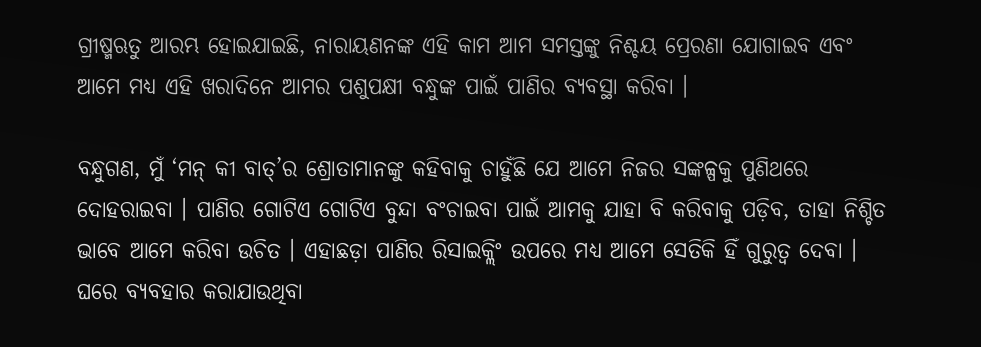ଗ୍ରୀଷ୍ମଋତୁ ଆରମ୍ଭ ହୋଇଯାଇଛି, ନାରାୟଣନଙ୍କ ଏହି କାମ ଆମ ସମସ୍ତଙ୍କୁ ନିଶ୍ଚୟ ପ୍ରେରଣା ଯୋଗାଇବ ଏବଂ ଆମେ ମଧ୍ୟ ଏହି ଖରାଦିନେ ଆମର ପଶୁପକ୍ଷୀ ବନ୍ଧୁଙ୍କ ପାଇଁ ପାଣିର ବ୍ୟବସ୍ଥା କରିବା ।

ବନ୍ଧୁଗଣ, ମୁଁ ‘ମନ୍ କୀ ବାତ୍’ର ଶ୍ରୋତାମାନଙ୍କୁ କହିବାକୁ ଚାହୁଁଛି ଯେ ଆମେ ନିଜର ସଙ୍କଳ୍ପକୁ ପୁଣିଥରେ ଦୋହରାଇବା । ପାଣିର ଗୋଟିଏ ଗୋଟିଏ ବୁନ୍ଦା ବଂଚାଇବା ପାଇଁ ଆମକୁ ଯାହା ବି କରିବାକୁ ପଡ଼ିବ, ତାହା ନିଶ୍ଚିତ ଭାବେ ଆମେ କରିବା ଉଚିତ । ଏହାଛଡ଼ା ପାଣିର ରିସାଇକ୍ଲିଂ ଉପରେ ମଧ୍ୟ ଆମେ ସେତିକି ହିଁ ଗୁରୁତ୍ୱ ଦେବା । ଘରେ ବ୍ୟବହାର କରାଯାଉଥିବା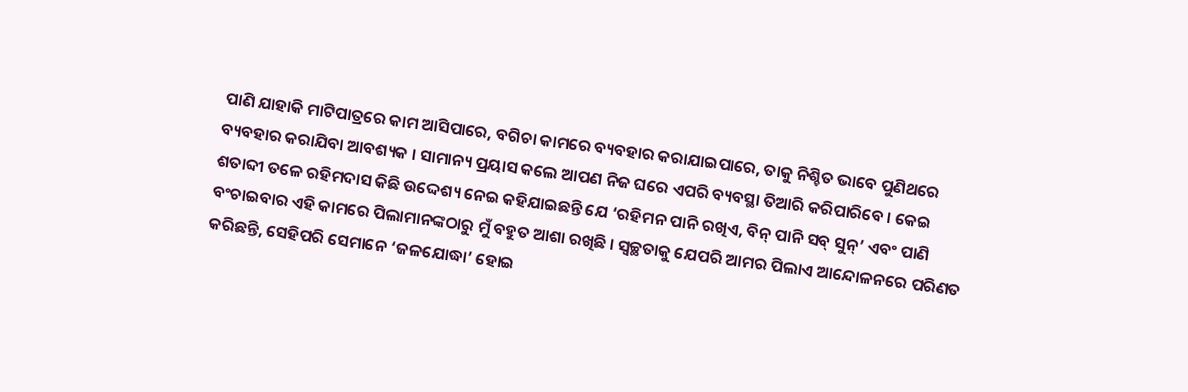ପାଣି ଯାହାକି ମାଟିପାତ୍ରରେ କାମ ଆସିପାରେ, ବଗିଚା କାମରେ ବ୍ୟବହାର କରାଯାଇପାରେ, ତାକୁ ନିଶ୍ଚିତ ଭାବେ ପୁଣିଥରେ ବ୍ୟବହାର କରାଯିବା ଆବଶ୍ୟକ । ସାମାନ୍ୟ ପ୍ରୟାସ କଲେ ଆପଣ ନିଜ ଘରେ ଏପରି ବ୍ୟବସ୍ଥା ତିଆରି କରିପାରିବେ । କେଇ ଶତାବ୍ଦୀ ତଳେ ରହିମଦାସ କିଛି ଉଦ୍ଦେଶ୍ୟ ନେଇ କହିଯାଇଛନ୍ତି ଯେ ‘ରହିମନ ପାନି ରଖିଏ, ବିନ୍ ପାନି ସବ୍ ସୁନ୍’ ଏବଂ ପାଣି ବଂଚାଇବାର ଏହି କାମରେ ପିଲାମାନଙ୍କଠାରୁ ମୁଁ ବହୁତ ଆଶା ରଖିଛି । ସ୍ୱଚ୍ଛତାକୁ ଯେପରି ଆମର ପିଲାଏ ଆନ୍ଦୋଳନରେ ପରିଣତ କରିଛନ୍ତି, ସେହିପରି ସେମାନେ ‘ଜଳଯୋଦ୍ଧା’ ହୋଇ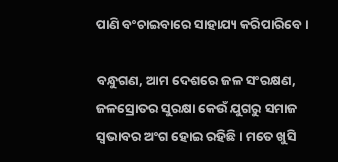ପାଣି ବଂଚାଇବାରେ ସାହାଯ୍ୟ କରିପାରିବେ ।

ବନ୍ଧୁଗଣ, ଆମ ଦେଶରେ ଜଳ ସଂରକ୍ଷଣ, ଜଳସ୍ରୋତର ସୁରକ୍ଷା କେଉଁ ଯୁଗରୁ ସମାଜ ସ୍ୱଭାବର ଅଂଗ ହୋଇ ରହିଛି । ମତେ ଖୁସି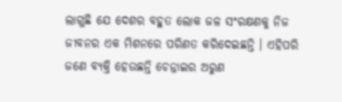ଲାଗୁଛି ଯେ ଦେଶର ବହୁତ ଲୋକ ଜଳ ସଂରକ୍ଷଣକୁ ନିଜ ଜୀବନର ଏକ ମିଶନରେ ପରିଣତ କରିଦେଇଛନ୍ତି । ଏହିପରି ଜଣେ ବ୍ୟକ୍ତି ହେଉଛନ୍ତି ଚେନ୍ନାଇର ଅରୁଣ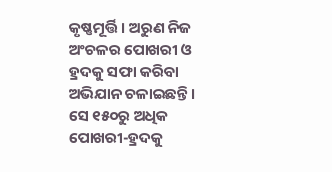କୃଷ୍ଣମୂର୍ତ୍ତି । ଅରୁଣ ନିଜ ଅଂଚଳର ପୋଖରୀ ଓ ହ୍ରଦକୁ ସଫା କରିବା ଅଭିଯାନ ଚଳାଇଛନ୍ତି । ସେ ୧୫୦ରୁ ଅଧିକ ପୋଖରୀ-ହ୍ରଦକୁ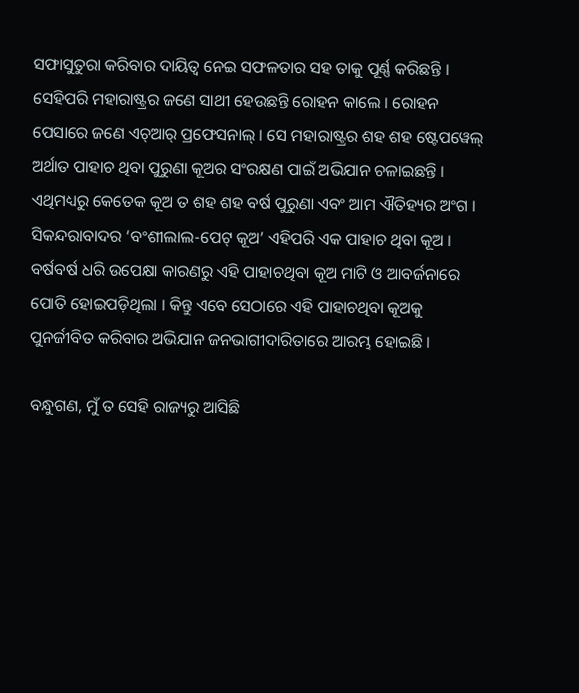ସଫାସୁତୁରା କରିବାର ଦାୟିତ୍ୱ ନେଇ ସଫଳତାର ସହ ତାକୁ ପୂର୍ଣ୍ଣ କରିଛନ୍ତି । ସେହିପରି ମହାରାଷ୍ଟ୍ରର ଜଣେ ସାଥୀ ହେଉଛନ୍ତି ରୋହନ କାଲେ । ରୋହନ ପେସାରେ ଜଣେ ଏଚ୍ଆର୍ ପ୍ରଫେସନାଲ୍ । ସେ ମହାରାଷ୍ଟ୍ରର ଶହ ଶହ ଷ୍ଟେପୱେଲ୍ ଅର୍ଥାତ ପାହାଚ ଥିବା ପୁରୁଣା କୂଅର ସଂରକ୍ଷଣ ପାଇଁ ଅଭିଯାନ ଚଳାଇଛନ୍ତି । ଏଥିମଧ୍ୟରୁ କେତେକ କୂଅ ତ ଶହ ଶହ ବର୍ଷ ପୁରୁଣା ଏବଂ ଆମ ଐତିହ୍ୟର ଅଂଗ । ସିକନ୍ଦରାବାଦର ‘ବଂଶୀଲାଲ-ପେଟ୍ କୂଅ’ ଏହିପରି ଏକ ପାହାଚ ଥିବା କୂଅ । ବର୍ଷବର୍ଷ ଧରି ଉପେକ୍ଷା କାରଣରୁ ଏହି ପାହାଚଥିବା କୂଅ ମାଟି ଓ ଆବର୍ଜନାରେ ପୋତି ହୋଇପଡ଼ିଥିଲା । କିନ୍ତୁ ଏବେ ସେଠାରେ ଏହି ପାହାଚଥିବା କୂଅକୁ ପୁନର୍ଜୀବିତ କରିବାର ଅଭିଯାନ ଜନଭାଗୀଦାରିତାରେ ଆରମ୍ଭ ହୋଇଛି ।

ବନ୍ଧୁଗଣ, ମୁଁ ତ ସେହି ରାଜ୍ୟରୁ ଆସିଛି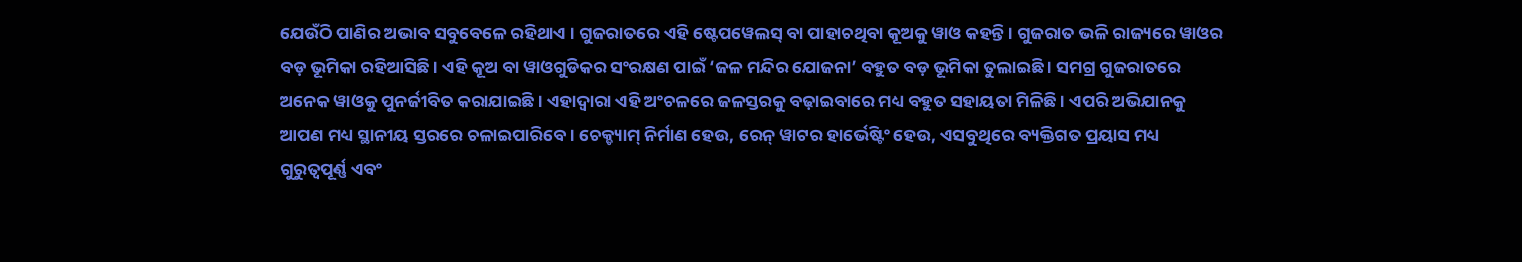ଯେଉଁଠି ପାଣିର ଅଭାବ ସବୁବେଳେ ରହିଥାଏ । ଗୁଜରାତରେ ଏହି ଷ୍ଟେପୱେଲସ୍ ବା ପାହାଚଥିବା କୂଅକୁ ୱାଓ କହନ୍ତି । ଗୁଜରାତ ଭଳି ରାଜ୍ୟରେ ୱାଓର ବଡ଼ ଭୂମିକା ରହିଆସିଛି । ଏହି କୂଅ ବା ୱାଓଗୁଡିକର ସଂରକ୍ଷଣ ପାଇଁ ‘ଜଳ ମନ୍ଦିର ଯୋଜନା’ ବହୁତ ବଡ଼ ଭୂମିକା ତୁଲାଇଛି । ସମଗ୍ର ଗୁଜରାତରେ ଅନେକ ୱାଓକୁ ପୁନର୍ଜୀବିତ କରାଯାଇଛି । ଏହାଦ୍ୱାରା ଏହି ଅଂଚଳରେ ଜଳସ୍ତରକୁ ବଢ଼ାଇବାରେ ମଧ୍ୟ ବହୁତ ସହାୟତା ମିଳିଛି । ଏପରି ଅଭିଯାନକୁ ଆପଣ ମଧ୍ୟ ସ୍ଥାନୀୟ ସ୍ତରରେ ଚଳାଇପାରିବେ । ଚେକ୍ଡ୍ୟାମ୍ ନିର୍ମାଣ ହେଉ, ରେନ୍ ୱାଟର ହାର୍ଭେଷ୍ଟିଂ ହେଉ, ଏସବୁଥିରେ ବ୍ୟକ୍ତିଗତ ପ୍ରୟାସ ମଧ୍ୟ ଗୁରୁତ୍ୱପୂର୍ଣ୍ଣ ଏବଂ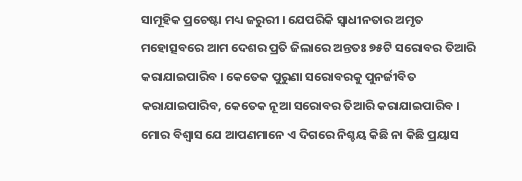ସାମୂହିକ ପ୍ରଚେଷ୍ଟା ମଧ୍ୟ ଜରୁରୀ । ଯେପରିକି ସ୍ୱାଧୀନତାର ଅମୃତ ମହୋତ୍ସବରେ ଆମ ଦେଶର ପ୍ରତି ଜିଲାରେ ଅନ୍ତତଃ ୭୫ଟି ସରୋବର ତିଆରି କରାଯାଇପାରିବ । କେତେକ ପୁରୁଣା ସରୋବରକୁ ପୁନର୍ଜୀବିତ କରାଯାଇପାରିବ, କେତେକ ନୂଆ ସରୋବର ତିଆରି କରାଯାଇପାରିବ । ମୋର ବିଶ୍ୱାସ ଯେ ଆପଣମାନେ ଏ ଦିଗରେ ନିଶ୍ଚୟ କିଛି ନା କିଛି ପ୍ରୟାସ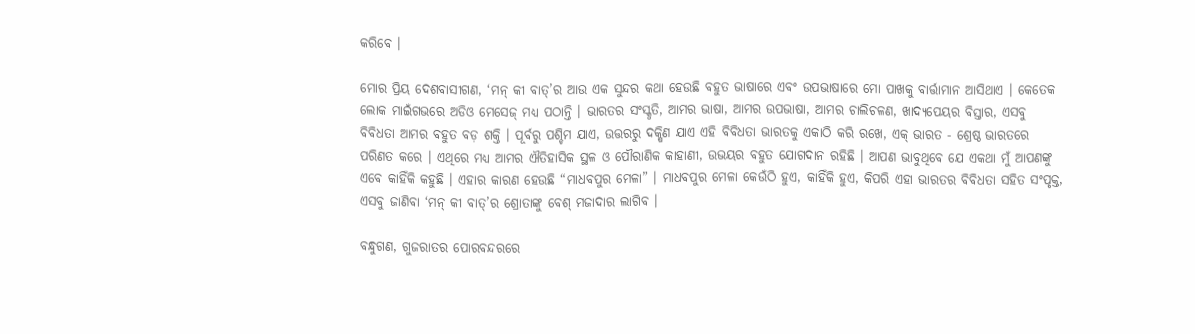କରିବେ ।

ମୋର ପ୍ରିୟ ଦେଶବାସୀଗଣ, ‘ମନ୍ କୀ ବାତ୍’ର ଆଉ ଏକ ସୁନ୍ଦର କଥା ହେଉଛି ବହୁତ ଭାଷାରେ ଏବଂ ଉପଭାଷାରେ ମୋ ପାଖକୁ ବାର୍ତ୍ତାମାନ ଆସିଥାଏ । କେତେକ ଲୋକ ମାଇଁଗଭରେ ଅଡିଓ ମେସେଜ୍ ମଧ୍ୟ ପଠାନ୍ତି । ଭାରତର ସଂସ୍କୃତି, ଆମର ଭାଷା, ଆମର ଉପଭାଷା, ଆମର ଚାଲିଚଳଣ, ଖାଦ୍ୟପେୟର ବିସ୍ତାର, ଏସବୁ ବିବିଧତା ଆମର ବହୁତ ବଡ଼ ଶକ୍ତି । ପୂର୍ବରୁ ପଶ୍ଚିମ ଯାଏ, ଉତ୍ତରରୁ ଦକ୍ଷିଣ ଯାଏ ଏହି ବିବିଧତା ଭାରତକୁ ଏକାଠି କରି ରଖେ, ଏକ୍ ଭାରତ - ଶ୍ରେଷ୍ଠ ଭାରତରେ ପରିଣତ କରେ । ଏଥିରେ ମଧ୍ୟ ଆମର ଐତିହାସିକ ସ୍ଥଳ ଓ ପୌରାଣିକ କାହାଣୀ, ଉଭୟର ବହୁତ ଯୋଗଦାନ ରହିଛି । ଆପଣ ଭାବୁଥିବେ ଯେ ଏକଥା ମୁଁ ଆପଣଙ୍କୁ ଏବେ କାହିଁକି କହୁଛି । ଏହାର କାରଣ ହେଉଛି “ମାଧବପୁର ମେଳା” । ମାଧବପୁର ମେଳା କେଉଁଠି ହୁଏ, କାହିଁକି ହୁଏ, କିପରି ଏହା ଭାରତର ବିବିଧତା ସହିତ ସଂପୃକ୍ତ, ଏସବୁ ଜାଣିବା ‘ମନ୍ କୀ ବାତ୍’ର ଶ୍ରୋତାଙ୍କୁ ବେଶ୍ ମଜାଦାର ଲାଗିବ ।

ବନ୍ଧୁଗଣ, ଗୁଜରାତର ପୋରବନ୍ଦରରେ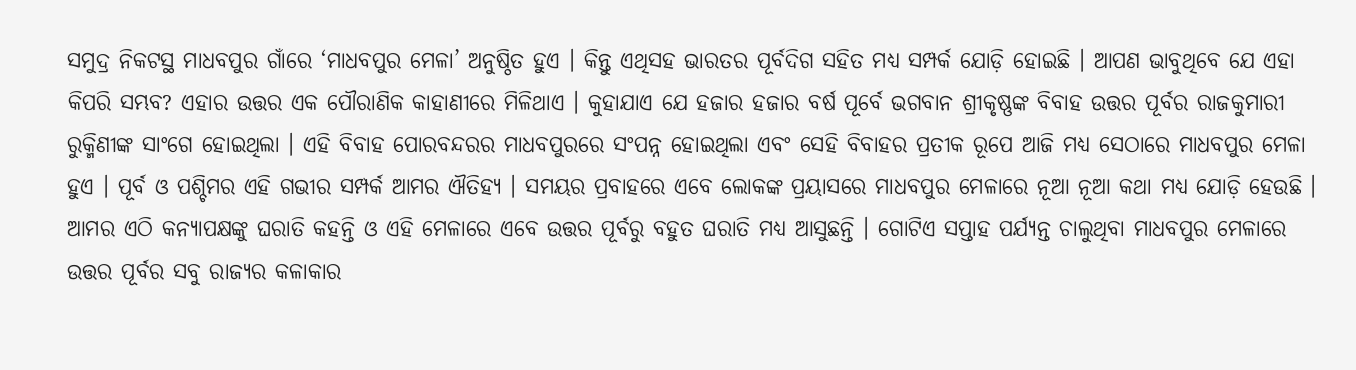ସମୁଦ୍ର ନିକଟସ୍ଥ ମାଧବପୁର ଗାଁରେ ‘ମାଧବପୁର ମେଳା’ ଅନୁଷ୍ଠିତ ହୁଏ । କିନ୍ତୁ ଏଥିସହ ଭାରତର ପୂର୍ବଦିଗ ସହିତ ମଧ୍ୟ ସମ୍ପର୍କ ଯୋଡ଼ି ହୋଇଛି । ଆପଣ ଭାବୁଥିବେ ଯେ ଏହା କିପରି ସମ୍ଭବ? ଏହାର ଉତ୍ତର ଏକ ପୌରାଣିକ କାହାଣୀରେ ମିଳିଥାଏ । କୁହାଯାଏ ଯେ ହଜାର ହଜାର ବର୍ଷ ପୂର୍ବେ ଭଗବାନ ଶ୍ରୀକୃଷ୍ଣଙ୍କ ବିବାହ ଉତ୍ତର ପୂର୍ବର ରାଜକୁମାରୀ ରୁକ୍ମିଣୀଙ୍କ ସାଂଗେ ହୋଇଥିଲା । ଏହି ବିବାହ ପୋରବନ୍ଦରର ମାଧବପୁରରେ ସଂପନ୍ନ ହୋଇଥିଲା ଏବଂ ସେହି ବିବାହର ପ୍ରତୀକ ରୂପେ ଆଜି ମଧ୍ୟ ସେଠାରେ ମାଧବପୁର ମେଳା ହୁଏ । ପୂର୍ବ ଓ ପଶ୍ଚିମର ଏହି ଗଭୀର ସମ୍ପର୍କ ଆମର ଐତିହ୍ୟ । ସମୟର ପ୍ରବାହରେ ଏବେ ଲୋକଙ୍କ ପ୍ରୟାସରେ ମାଧବପୁର ମେଳାରେ ନୂଆ ନୂଆ କଥା ମଧ୍ୟ ଯୋଡ଼ି ହେଉଛି । ଆମର ଏଠି କନ୍ୟାପକ୍ଷଙ୍କୁ ଘରାତି କହନ୍ତି ଓ ଏହି ମେଳାରେ ଏବେ ଉତ୍ତର ପୂର୍ବରୁ ବହୁତ ଘରାତି ମଧ୍ୟ ଆସୁଛନ୍ତି । ଗୋଟିଏ ସପ୍ତାହ ପର୍ଯ୍ୟନ୍ତ ଚାଲୁଥିବା ମାଧବପୁର ମେଳାରେ ଉତ୍ତର ପୂର୍ବର ସବୁ ରାଜ୍ୟର କଳାକାର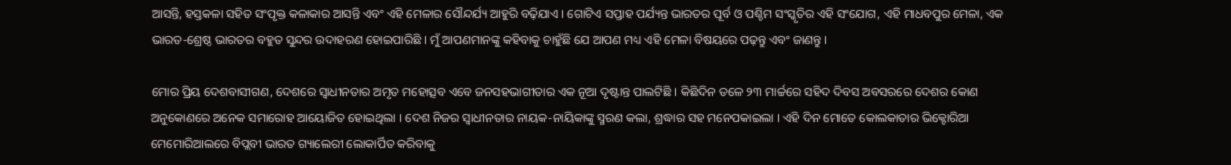ଆସନ୍ତି, ହସ୍ତକଳା ସହିତ ସଂପୃକ୍ତ କଳାକାର ଆସନ୍ତି ଏବଂ ଏହି ମେଳାର ସୌନ୍ଦର୍ଯ୍ୟ ଆହୁରି ବଢ଼ିଯାଏ । ଗୋଟିଏ ସପ୍ତାହ ପର୍ଯ୍ୟନ୍ତ ଭାରତର ପୂର୍ବ ଓ ପଶ୍ଚିମ ସଂସ୍କୃତିର ଏହି ସଂଯୋଗ, ଏହି ମାଧବପୁର ମେଳା, ଏକ ଭାରତ-ଶ୍ରେଷ୍ଠ ଭାରତର ବହୁତ ସୁନ୍ଦର ଉଦାହରଣ ହୋଇପାରିଛି । ମୁଁ ଆପଣମାନଙ୍କୁ କହିବାକୁ ଚାହୁଁଛି ଯେ ଆପଣ ମଧ୍ୟ ଏହି ମେଳା ବିଷୟରେ ପଢ଼ନ୍ତୁ ଏବଂ ଜାଣନ୍ତୁ ।

ମୋର ପ୍ରିୟ ଦେଶବାସୀଗଣ, ଦେଶରେ ସ୍ୱାଧୀନତାର ଅମୃତ ମହୋତ୍ସବ ଏବେ ଜନସହଭାଗୀତାର ଏକ ନୂଆ ଦୃଷ୍ଟାନ୍ତ ପାଲଟିଛି । କିଛିଦିନ ତଳେ ୨୩ ମାର୍ଚ୍ଚରେ ସହିଦ ଦିବସ ଅବସରରେ ଦେଶର କୋଣ ଅନୁକୋଣରେ ଅନେକ ସମାରୋହ ଆୟୋଜିତ ହୋଇଥିଲା । ଦେଶ ନିଜର ସ୍ୱାଧୀନତାର ନାୟକ-ନାୟିକାଙ୍କୁ ସ୍ମରଣ କଲା, ଶ୍ରଦ୍ଧାର ସହ ମନେପକାଇଲା । ଏହି ଦିନ ମୋତେ କୋଲକାତାର ଭିକ୍ଟୋରିଆ ମେମୋରିଆଲରେ ବିପ୍ଲବୀ ଭାରତ ଗ୍ୟାଲେରୀ ଲୋକାର୍ପିତ କରିବାକୁ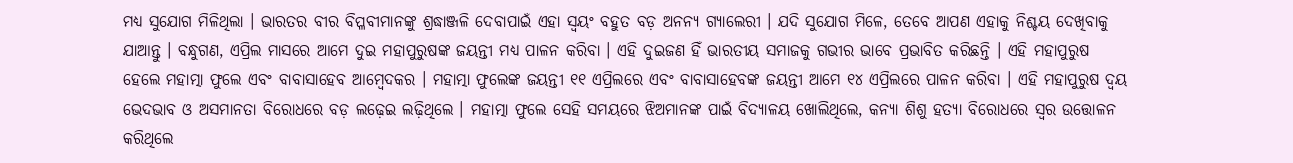ମଧ୍ୟ ସୁଯୋଗ ମିଳିଥିଲା । ଭାରତର ବୀର ବିପ୍ଳବୀମାନଙ୍କୁ ଶ୍ରଦ୍ଧାଞ୍ଜଳି ଦେବାପାଇଁ ଏହା ସ୍ୱୟଂ ବହୁତ ବଡ଼ ଅନନ୍ୟ ଗ୍ୟାଲେରୀ । ଯଦି ସୁଯୋଗ ମିଳେ, ତେବେ ଆପଣ ଏହାକୁ ନିଶ୍ଚୟ ଦେଖିବାକୁ ଯାଆନ୍ତୁ । ବନ୍ଧୁଗଣ, ଏପ୍ରିଲ ମାସରେ ଆମେ ଦୁଇ ମହାପୁରୁଷଙ୍କ ଜୟନ୍ତୀ ମଧ୍ୟ ପାଳନ କରିବା । ଏହି ଦୁଇଜଣ ହିଁ ଭାରତୀୟ ସମାଜକୁ ଗଭୀର ଭାବେ ପ୍ରଭାବିତ କରିଛନ୍ତି । ଏହି ମହାପୁରୁଷ ହେଲେ ମହାତ୍ମା ଫୁଲେ ଏବଂ ବାବାସାହେବ ଆମ୍ବେଦକର । ମହାତ୍ମା ଫୁଲେଙ୍କ ଜୟନ୍ତୀ ୧୧ ଏପ୍ରିଲରେ ଏବଂ ବାବାସାହେବଙ୍କ ଜୟନ୍ତୀ ଆମେ ୧୪ ଏପ୍ରିଲରେ ପାଳନ କରିବା । ଏହି ମହାପୁରୁଷ ଦ୍ୱୟ ଭେଦଭାବ ଓ ଅସମାନତା ବିରୋଧରେ ବଡ଼ ଲଢ଼େଇ ଲଢ଼ିଥିଲେ । ମହାତ୍ମା ଫୁଲେ ସେହି ସମୟରେ ଝିଅମାନଙ୍କ ପାଇଁ ବିଦ୍ୟାଳୟ ଖୋଲିଥିଲେ, କନ୍ୟା ଶିଶୁ ହତ୍ୟା ବିରୋଧରେ ସ୍ୱର ଉତ୍ତୋଳନ କରିଥିଲେ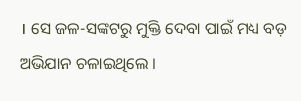। ସେ ଜଳ-ସଙ୍କଟରୁ ମୁକ୍ତି ଦେବା ପାଇଁ ମଧ୍ୟ ବଡ଼ ଅଭିଯାନ ଚଳାଇଥିଲେ ।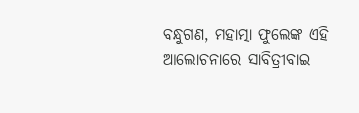ବନ୍ଧୁଗଣ, ମହାତ୍ମା ଫୁଲେଙ୍କ ଏହି ଆଲୋଚନାରେ ସାବିତ୍ରୀବାଇ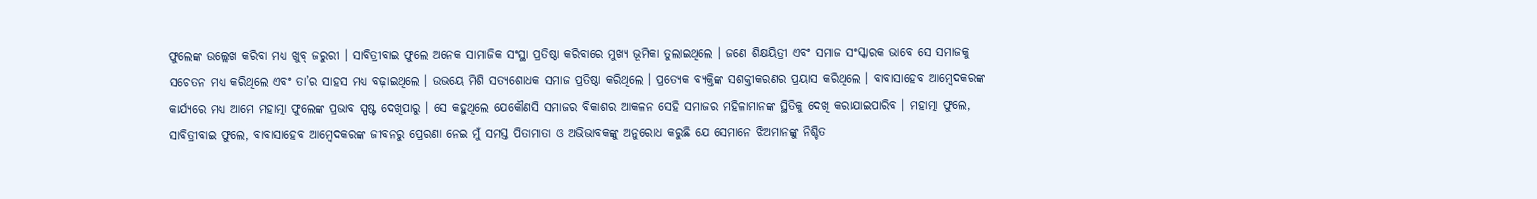ଫୁଲେଙ୍କ ଉଲ୍ଲେଖ କରିବା ମଧ୍ୟ ଖୁବ୍ ଜରୁରୀ । ସାବିତ୍ରୀବାଇ ଫୁଲେ ଅନେକ ସାମାଜିକ ସଂସ୍ଥା ପ୍ରତିଷ୍ଠା କରିବାରେ ମୁଖ୍ୟ ଭୂମିକା ତୁଲାଇଥିଲେ । ଜଣେ ଶିକ୍ଷୟିତ୍ରୀ ଏବଂ ସମାଜ ସଂସ୍କାରକ ଭାବେ ସେ ସମାଜକୁ ସଚେତନ ମଧ୍ୟ କରିଥିଲେ ଏବଂ ତା’ର ସାହସ ମଧ୍ୟ ବଢ଼ାଇଥିଲେ । ଉଭୟେ ମିଶି ସତ୍ୟଶୋଧକ ସମାଜ ପ୍ରତିଷ୍ଠା କରିଥିଲେ । ପ୍ରତ୍ୟେକ ବ୍ୟକ୍ତିଙ୍କ ସଶକ୍ତୀକରଣର ପ୍ରୟାସ କରିଥିଲେ । ବାବାସାହେବ ଆମ୍ବେଦକରଙ୍କ କାର୍ଯ୍ୟରେ ମଧ୍ୟ ଆମେ ମହାତ୍ମା ଫୁଲେଙ୍କ ପ୍ରଭାବ ସ୍ପଷ୍ଟ ଦେଖିପାରୁ । ସେ କହୁଥିଲେ ଯେକୌଣସି ସମାଜର ବିକାଶର ଆକଳନ ସେହି ସମାଜର ମହିଳାମାନଙ୍କ ସ୍ଥିତିକୁ ଦେଖି କରାଯାଇପାରିବ । ମହାତ୍ମା ଫୁଲେ, ସାବିତ୍ରୀବାଇ ଫୁଲେ, ବାବାସାହେବ ଆମ୍ବେଦକରଙ୍କ ଜୀବନରୁ ପ୍ରେରଣା ନେଇ ମୁଁ ସମସ୍ତ ପିତାମାତା ଓ ଅଭିଭାବକଙ୍କୁ ଅନୁରୋଧ କରୁଛି ଯେ ସେମାନେ ଝିଅମାନଙ୍କୁ ନିଶ୍ଚିତ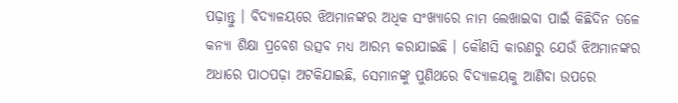ପଢ଼ାନ୍ତୁ । ବିଦ୍ୟାଳୟରେ ଝିଅମାନଙ୍କର ଅଧିକ ସଂଖ୍ୟାରେ ନାମ ଲେଖାଇବା ପାଇଁ କିଛିଦିନ ତଳେ କନ୍ୟା ଶିକ୍ଷା ପ୍ରବେଶ ଉତ୍ସବ ମଧ୍ୟ ଆରମ୍ଭ କରାଯାଇଛି । କୌଣସି କାରଣରୁ ଯେଉଁ ଝିଅମାନଙ୍କର ଅଧାରେ ପାଠପଢ଼ା ଅଟକିଯାଇଛି, ସେମାନଙ୍କୁ ପୁଣିଥରେ ବିଦ୍ୟାଳୟକୁ ଆଣିବା ଉପରେ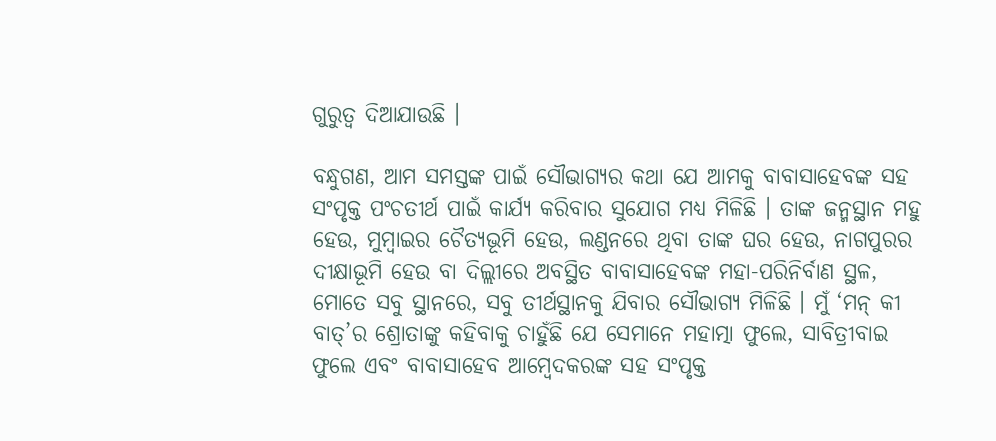ଗୁରୁତ୍ୱ ଦିଆଯାଉଛି ।

ବନ୍ଧୁଗଣ, ଆମ ସମସ୍ତଙ୍କ ପାଇଁ ସୌଭାଗ୍ୟର କଥା ଯେ ଆମକୁ ବାବାସାହେବଙ୍କ ସହ ସଂପୃକ୍ତ ପଂଚତୀର୍ଥ ପାଇଁ କାର୍ଯ୍ୟ କରିବାର ସୁଯୋଗ ମଧ୍ୟ ମିଳିଛି । ତାଙ୍କ ଜନ୍ମସ୍ଥାନ ମହୁ ହେଉ, ମୁମ୍ବାଇର ଚୈତ୍ୟଭୂମି ହେଉ, ଲଣ୍ଡନରେ ଥିବା ତାଙ୍କ ଘର ହେଉ, ନାଗପୁରର ଦୀକ୍ଷାଭୂମି ହେଉ ବା ଦିଲ୍ଲୀରେ ଅବସ୍ଥିତ ବାବାସାହେବଙ୍କ ମହା-ପରିନିର୍ବାଣ ସ୍ଥଳ, ମୋତେ ସବୁ ସ୍ଥାନରେ, ସବୁ ତୀର୍ଥସ୍ଥାନକୁ ଯିବାର ସୌଭାଗ୍ୟ ମିଳିଛି । ମୁଁ ‘ମନ୍ କୀ ବାତ୍’ର ଶ୍ରୋତାଙ୍କୁ କହିବାକୁ ଚାହୁଁଛି ଯେ ସେମାନେ ମହାତ୍ମା ଫୁଲେ, ସାବିତ୍ରୀବାଇ ଫୁଲେ ଏବଂ ବାବାସାହେବ ଆମ୍ବେଦକରଙ୍କ ସହ ସଂପୃକ୍ତ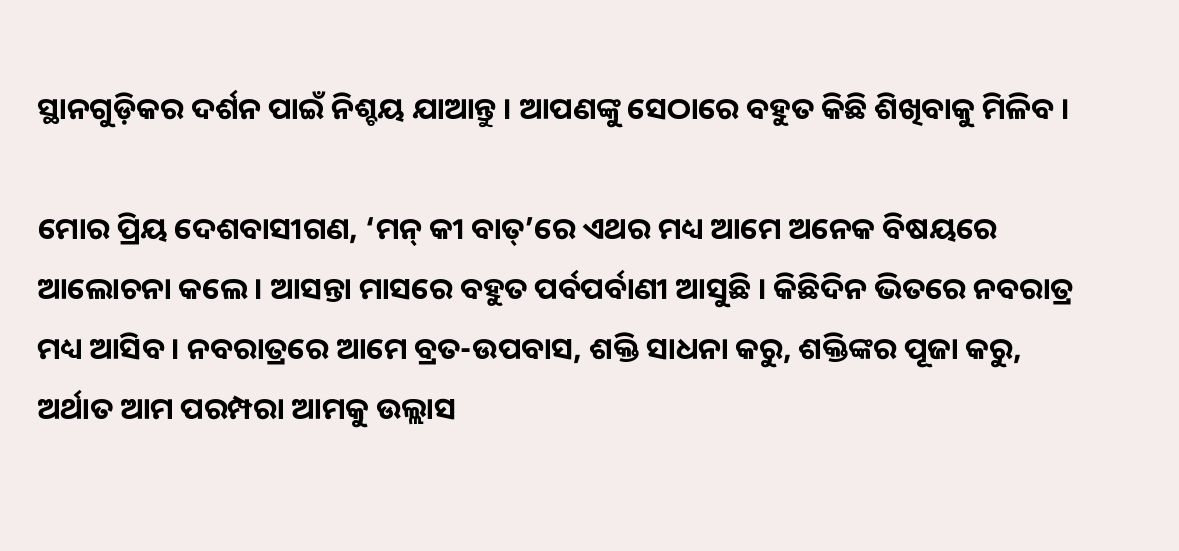ସ୍ଥାନଗୁଡ଼ିକର ଦର୍ଶନ ପାଇଁ ନିଶ୍ଚୟ ଯାଆନ୍ତୁ । ଆପଣଙ୍କୁ ସେଠାରେ ବହୁତ କିଛି ଶିଖିବାକୁ ମିଳିବ ।

ମୋର ପ୍ରିୟ ଦେଶବାସୀଗଣ, ‘ମନ୍ କୀ ବାତ୍’ରେ ଏଥର ମଧ୍ୟ ଆମେ ଅନେକ ବିଷୟରେ ଆଲୋଚନା କଲେ । ଆସନ୍ତା ମାସରେ ବହୁତ ପର୍ବପର୍ବାଣୀ ଆସୁଛି । କିଛିଦିନ ଭିତରେ ନବରାତ୍ର ମଧ୍ୟ ଆସିବ । ନବରାତ୍ରରେ ଆମେ ବ୍ରତ-ଉପବାସ, ଶକ୍ତି ସାଧନା କରୁ, ଶକ୍ତିଙ୍କର ପୂଜା କରୁ, ଅର୍ଥାତ ଆମ ପରମ୍ପରା ଆମକୁ ଉଲ୍ଲାସ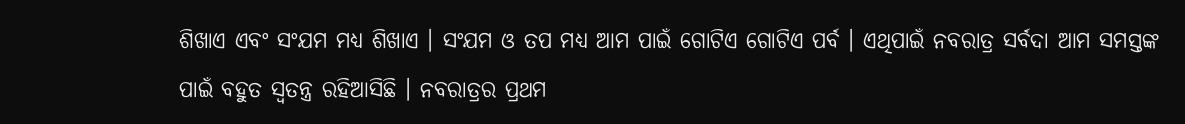ଶିଖାଏ ଏବଂ ସଂଯମ ମଧ୍ୟ ଶିଖାଏ । ସଂଯମ ଓ ତପ ମଧ୍ୟ ଆମ ପାଇଁ ଗୋଟିଏ ଗୋଟିଏ ପର୍ବ । ଏଥିପାଇଁ ନବରାତ୍ର ସର୍ବଦା ଆମ ସମସ୍ତଙ୍କ ପାଇଁ ବହୁତ ସ୍ୱତନ୍ତ୍ର ରହିଆସିଛି । ନବରାତ୍ରର ପ୍ରଥମ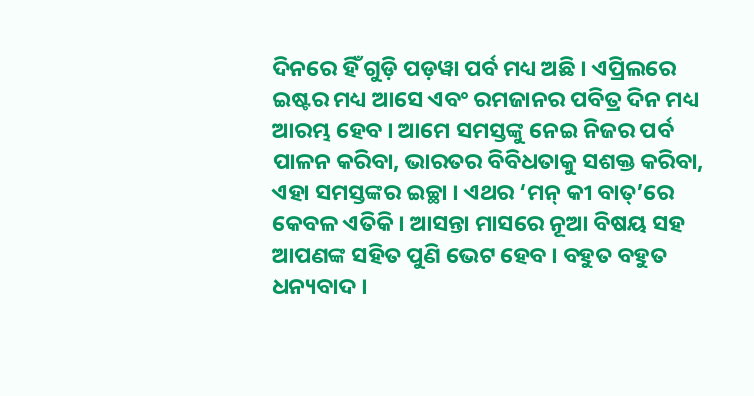ଦିନରେ ହିଁ ଗୁଡ଼ି ପଡ଼ୱା ପର୍ବ ମଧ୍ୟ ଅଛି । ଏପ୍ରିଲରେ ଇଷ୍ଟର ମଧ୍ୟ ଆସେ ଏବଂ ରମଜାନର ପବିତ୍ର ଦିନ ମଧ୍ୟ ଆରମ୍ଭ ହେବ । ଆମେ ସମସ୍ତଙ୍କୁ ନେଇ ନିଜର ପର୍ବ ପାଳନ କରିବା, ଭାରତର ବିବିଧତାକୁ ସଶକ୍ତ କରିବା, ଏହା ସମସ୍ତଙ୍କର ଇଚ୍ଛା । ଏଥର ‘ମନ୍ କୀ ବାତ୍’ରେ କେବଳ ଏତିକି । ଆସନ୍ତା ମାସରେ ନୂଆ ବିଷୟ ସହ ଆପଣଙ୍କ ସହିତ ପୁଣି ଭେଟ ହେବ । ବହୁତ ବହୁତ ଧନ୍ୟବାଦ ।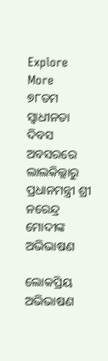Explore More
୭୮ତମ ସ୍ୱାଧୀନତା ଦିବସ ଅବସରରେ ଲାଲକିଲ୍ଲାରୁ ପ୍ରଧାନମନ୍ତ୍ରୀ ଶ୍ରୀ ନରେନ୍ଦ୍ର ମୋଦୀଙ୍କ ଅଭିଭାଷଣ

ଲୋକପ୍ରିୟ ଅଭିଭାଷଣ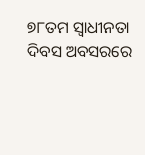୭୮ତମ ସ୍ୱାଧୀନତା ଦିବସ ଅବସରରେ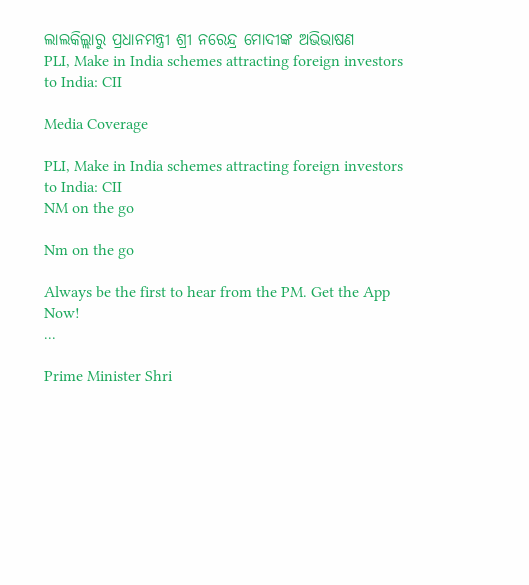ଲାଲକିଲ୍ଲାରୁ ପ୍ରଧାନମନ୍ତ୍ରୀ ଶ୍ରୀ ନରେନ୍ଦ୍ର ମୋଦୀଙ୍କ ଅଭିଭାଷଣ
PLI, Make in India schemes attracting foreign investors to India: CII

Media Coverage

PLI, Make in India schemes attracting foreign investors to India: CII
NM on the go

Nm on the go

Always be the first to hear from the PM. Get the App Now!
...

Prime Minister Shri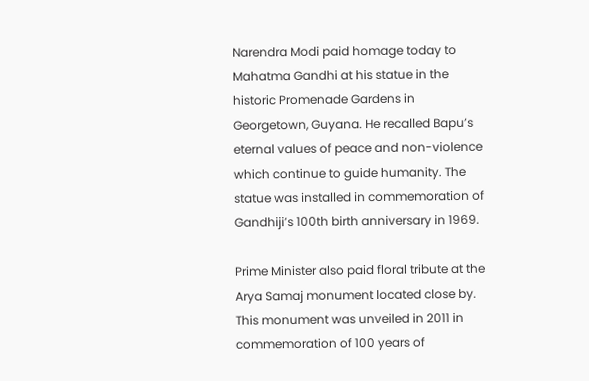Narendra Modi paid homage today to Mahatma Gandhi at his statue in the historic Promenade Gardens in Georgetown, Guyana. He recalled Bapu’s eternal values of peace and non-violence which continue to guide humanity. The statue was installed in commemoration of Gandhiji’s 100th birth anniversary in 1969.

Prime Minister also paid floral tribute at the Arya Samaj monument located close by. This monument was unveiled in 2011 in commemoration of 100 years of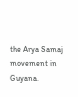the Arya Samaj movement in Guyana.